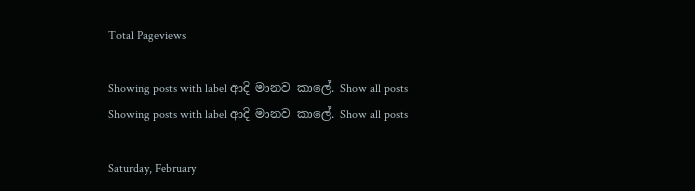Total Pageviews

Showing posts with label ආදි මානව කාලේ. Show all posts
Showing posts with label ආදි මානව කාලේ. Show all posts

Saturday, February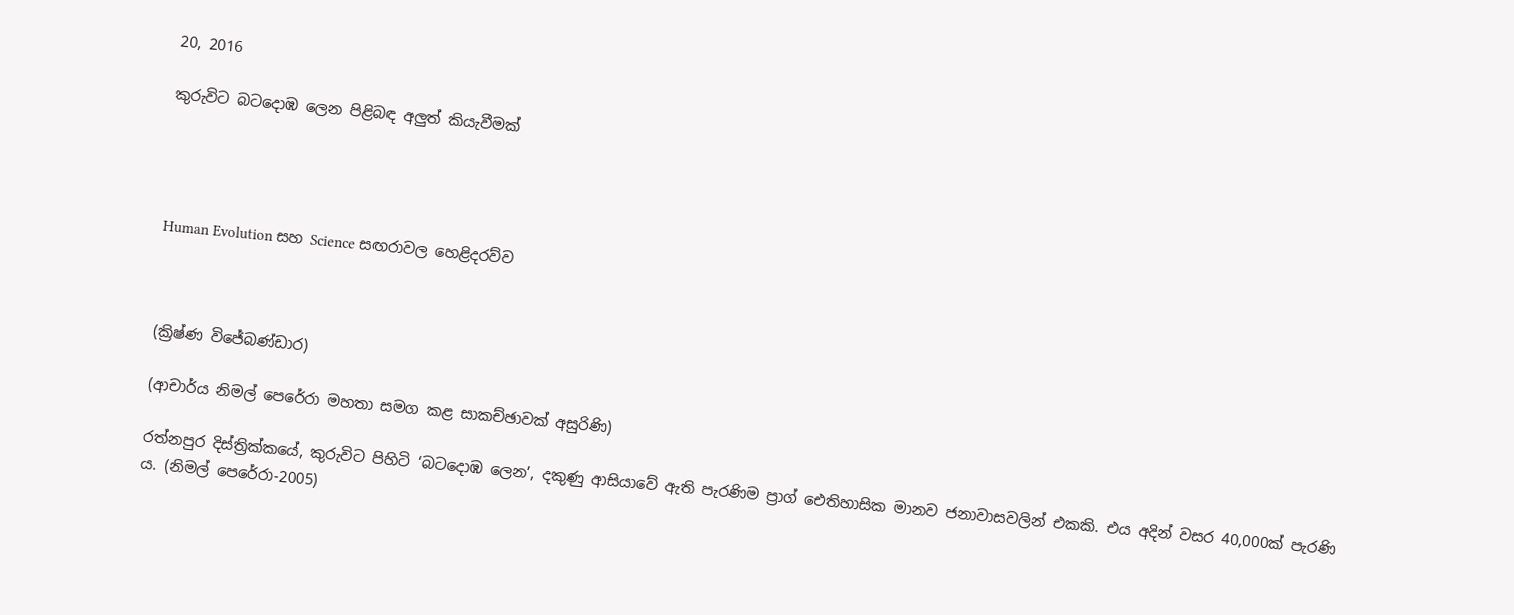20, 2016

කුරුවිට බටදොඹ ලෙන පිළිබඳ අලුත් කියැවීමක්




Human Evolution සහ Science සඟරාවල හෙළිදරව්ව



(ක්‍රිෂ්ණ විජේබණ්ඩාර)

(ආචාර්ය නිමල් පෙරේරා මහතා සමග කළ සාකච්ඡාවක් අසුරිණි)

රත්නපුර දිස්ත්‍රික්කයේ, කුරුවිට පිහිටි ‘බටදොඹ ලෙන’, දකුණු ආසියාවේ ඇති පැරණිම ප්‍රාග් ඓතිහාසික මානව ජනාවාසවලින් එකකි. එය අදින් වසර 40,000ක් පැරණි ය. (නිමල් පෙරේරා-2005)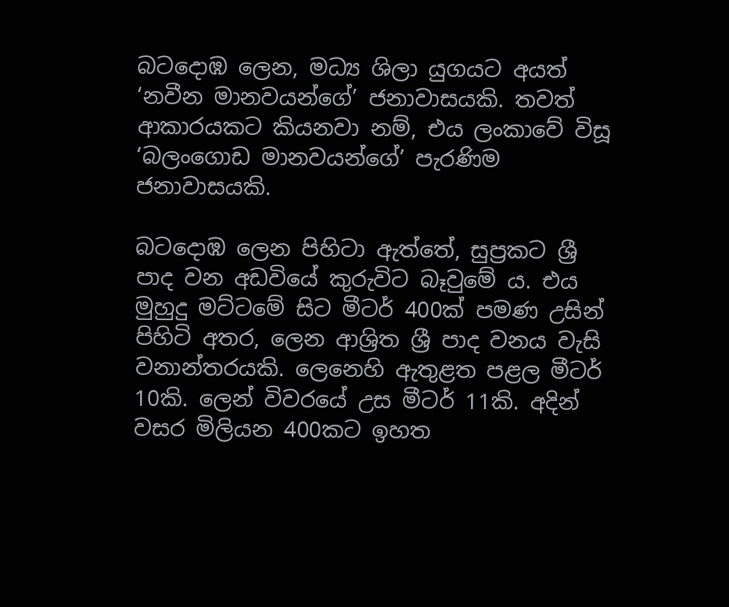බටදොඹ ලෙන, මධ්‍ය ශිලා යුගයට අයත් ‘නවීන මානවයන්ගේ’ ජනාවාසයකි. තවත් ආකාරයකට කියනවා නම්, එය ලංකාවේ විසූ ‘බලංගොඩ මානවයන්ගේ’ පැරණිම ජනාවාසයකි.

බටදොඹ ලෙන පිහිටා ඇත්තේ, සුප්‍රකට ශ්‍රී පාද වන අඩවියේ කුරුවිට බෑවුමේ ය. එය මුහුදු මට්ටමේ සිට මීටර් 400ක් පමණ උසින් පිහිටි අතර, ලෙන ආශ්‍රිත ශ්‍රී පාද වනය වැසි වනාන්තරයකි. ලෙනෙහි ඇතුළත පළල මීටර් 10කි. ලෙන් විවරයේ උස මීටර් 11කි. අදින් වසර මිලියන 400කට ඉහත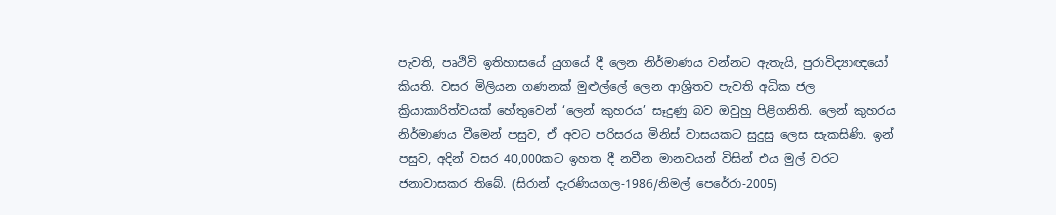පැවති, පෘථිවි ඉතිහාසයේ යුගයේ දී ලෙන නිර්මාණය වන්නට ඇතැයි, පුරාවිද්‍යාඥයෝ කියති. වසර මිලියන ගණනක් මුළුල්ලේ ලෙන ආශ්‍රිතව පැවති අධික ජල ක්‍රියාකාරිත්වයක් හේතුවෙන් ‘ලෙන් කුහරය’ සෑදුණු බව ඔවුහු පිළිගනිති. ලෙන් කුහරය නිර්මාණය වීමෙන් පසුව, ඒ අවට පරිසරය මිනිස් වාසයකට සුදුසු ලෙස සැකසිණි. ඉන් පසුව, අදින් වසර 40,000කට ඉහත දී නවීන මානවයන් විසින් එය මුල් වරට ජනාවාසකර තිබේ. (සිරාන් දැරණියගල-1986/නිමල් පෙරේරා-2005)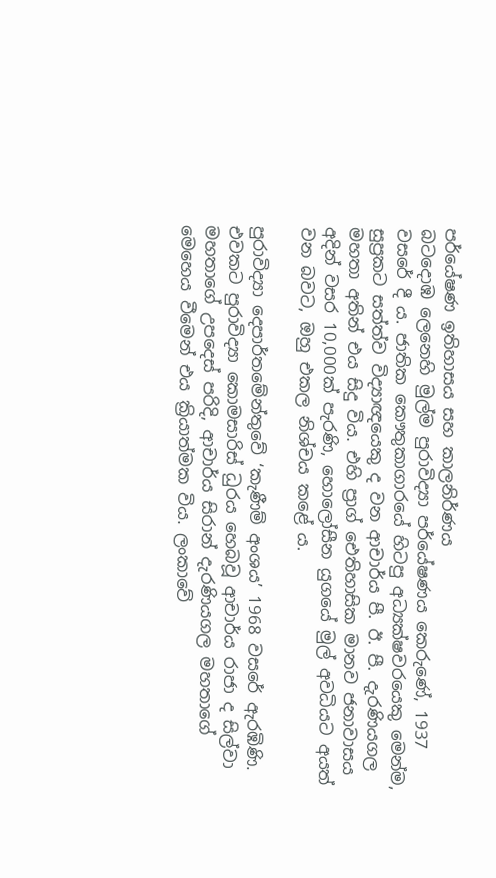පර්යේෂණ ඉතිහාසය සහ කාලනිර්ණය
බටදොඹ ලෙනෙහි මුල්ම පුරාවිද්‍යා පර්යේෂණය කෙරුණේ, 1937 වසරේ දී ය. ජාතික කෞතුකාගාරයේ හිටපු අධ්‍යක්ෂවරයෙකු මෙන්ම, සුප්‍රකට සත්ත්ව විද්‍යාඥයෙකු ද වන ආචාර්ය පී. ඊ. පී. දැරණියගල මහතා අතින් එය සිදු විය. එහි ප්‍රාග් ඓතිහාසික මානව ජනාවාසය අදින් වසර 10,000ක් පැරණි, හොලෝසීන යුගයේ මුල් අවධියට අයත් වන බවට, ඔහු එකල නිශ්චය කළේ ය.

පුරාවිද්‍යා දෙපාර්තමේන්තුවේ ‘කැණීම් අංශය’ 1968 වසරේ ඇරඹිණි. එවකට පුරාවිද්‍යා කොමසාරිස් ධුරය හෙබවූ ආචාර්ය රාජා ද සිල්වා මහතාගේ උපදෙස් පරිදි, ආචාර්ය සිරාන් දැරණියගල මහතාගේ මෙහෙය වීමෙන් එය ක්‍රියාත්මක විය. ලංකාවේ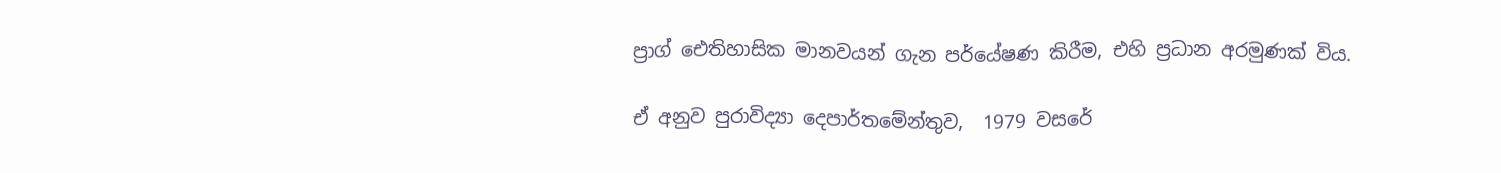ප්‍රාග් ඓතිහාසික මානවයන් ගැන පර්යේෂණ කිරීම, එහි ප්‍රධාන අරමුණක් විය.

ඒ අනුව පුරාවිද්‍යා දෙපාර්තමේන්තුව,  1979 වසරේ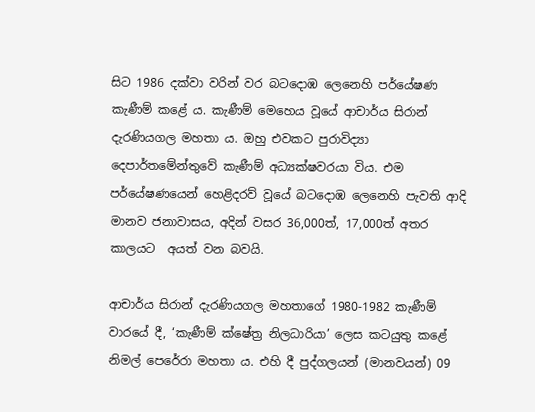සිට 1986 දක්වා වරින් වර බටදොඹ ලෙනෙහි පර්යේෂණ කැණීම් කළේ ය. කැණීම් මෙහෙය වූයේ ආචාර්ය සිරාන් දැරණියගල මහතා ය. ඔහු එවකට පුරාවිද්‍යා දෙපාර්තමේන්තුවේ කැණීම් අධ්‍යක්ෂවරයා විය. එම පර්යේෂණයෙන් හෙළිදරව් වූයේ බටදොඹ ලෙනෙහි පැවති ආදි මානව ජනාවාසය, අදින් වසර 36,000ත්, 17,000ත් අතර කාලයට  අයත් වන බවයි.

ආචාර්ය සිරාන් දැරණියගල මහතාගේ 1980-1982 කැණීම් වාරයේ දී, ‘කැණීම් ක්ෂේත්‍ර නිලධාරියා’ ලෙස කටයුතු කළේ නිමල් පෙරේරා මහතා ය. එහි දී පුද්ගලයන් (මානවයන්) 09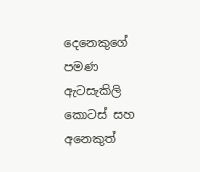දෙනෙකුගේ පමණ ඇටසැකිලි කොටස් සහ අනෙකුත්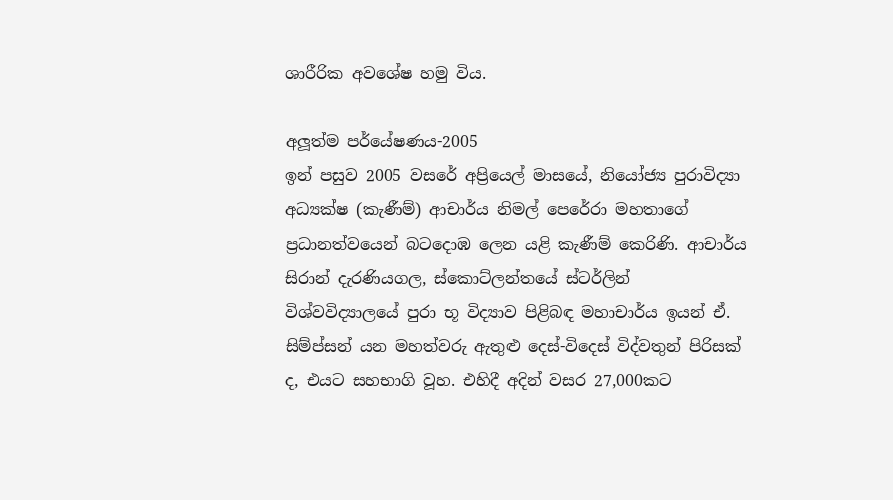ශාරීරික අවශේෂ හමු විය.

අලූත්ම පර්යේෂණය-2005
ඉන් පසුව 2005 වසරේ අප්‍රියෙල් මාසයේ, නියෝජ්‍ය පුරාවිද්‍යා අධ්‍යක්ෂ (කැණීම්) ආචාර්ය නිමල් පෙරේරා මහතාගේ ප්‍රධානත්වයෙන් බටදොඹ ලෙන යළි කැණීම් කෙරිණි. ආචාර්ය සිරාන් දැරණියගල, ස්කොට්ලන්තයේ ස්ටර්ලින් විශ්වවිද්‍යාලයේ පුරා භූ විද්‍යාව පිළිබඳ මහාචාර්ය ඉයන් ඒ. සිම්ප්සන් යන මහත්වරු ඇතුළු දෙස්-විදෙස් විද්වතුන් පිරිසක් ද, එයට සහභාගි වූහ. එහිදී අදින් වසර 27,000කට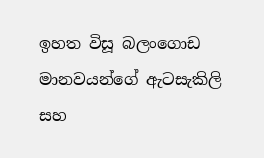ඉහත විසූ බලංගොඩ මානවයන්ගේ ඇටසැකිලි සහ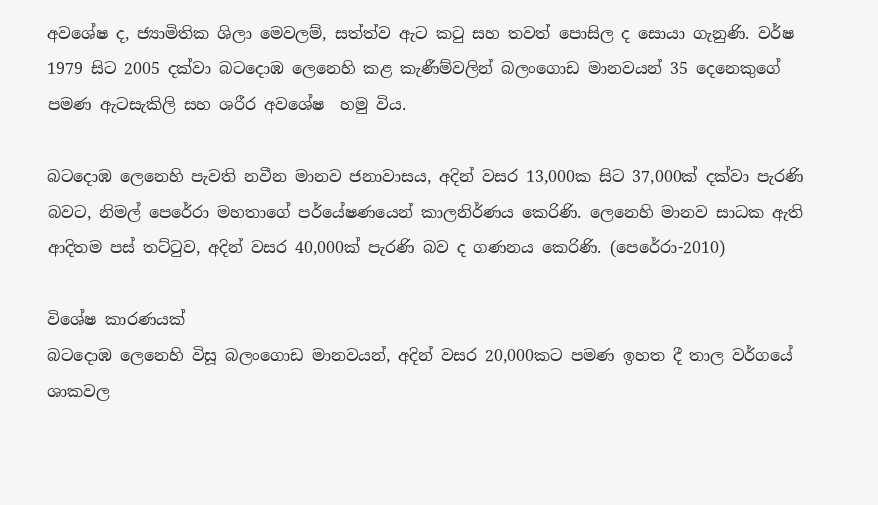අවශේෂ ද, ජ්‍යාමිතික ශිලා මෙවලම්, සත්ත්ව ඇට කටු සහ තවත් පොසිල ද සොයා ගැනුණි. වර්ෂ 1979 සිට 2005 දක්වා බටදොඹ ලෙනෙහි කළ කැණීම්වලින් බලංගොඩ මානවයන් 35 දෙනෙකුගේ පමණ ඇටසැකිලි සහ ශරීර අවශේෂ  හමු විය.

බටදොඹ ලෙනෙහි පැවති නවීන මානව ජනාවාසය, අදින් වසර 13,000ක සිට 37,000ක් දක්වා පැරණි බවට, නිමල් පෙරේරා මහතාගේ පර්යේෂණයෙන් කාලනිර්ණය කෙරිණි. ලෙනෙහි මානව සාධක ඇති ආදිතම පස් තට්ටුව, අදින් වසර 40,000ක් පැරණි බව ද ගණනය කෙරිණි. (පෙරේරා-2010)

විශේෂ කාරණයක්
බටදොඹ ලෙනෙහි විසූ බලංගොඩ මානවයන්, අදින් වසර 20,000කට පමණ ඉහත දී තාල වර්ගයේ ශාකවල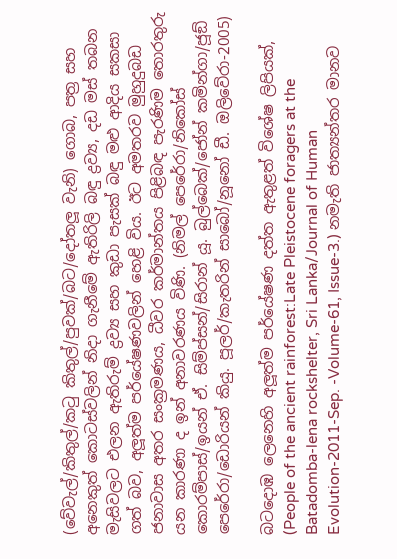(වේවැල්/කිතුල්/කටු කිතුල්/පුවක්/බට/දෝතලූ වැනි) ගොබ, පත්‍ර සහ අනෙකුත් කොටස්වලින් නිදා ගැනීමේ ඇතිරිලි බඳු ද්‍රව්‍ය, දඩ මස් තබන මැසිවලට එලන ඇතිරුම් ද්‍රව්‍ය සහ කුඩා පැසක් බඳු මළු ආදිය සකසා ගත් බව, අලූත්ම පර්යේෂණවලින් හෙළි විය. ඊට අමතරව මුහුදුබඩ ජනාවාස අතර සංක්‍රමණය, ධීවර කර්මාන්තය පිළිබඳ පැරණිම තොරතුරු යන කාරණා ද ඉන් අනාවරණය විණි. (නිමල් පෙරේරා/නිකෝස් කොරම්පාස්/ඉයන් ඒ. සිම්ප්සන්/සිරාන් යූ. බුල්බෙක්/ජෝන් කමින්ගා/ජූඞ් පෙරේරා/ඩොරියන් කියු. පූලර්/කැතරින් සාබෝ/නූනෝ ඩී. ඔලිවේරා-2005)

බටදොඹ ලෙනෙහි අලූත්ම පර්යේෂණ දත්ත ඇතුළත් විශේෂ ලිපියක්,
(People of the ancient rainforest:Late Pleistocene foragers at the Batadomba-lena rockshelter, Sri Lanka/Journal of Human Evolution-2011-Sep. -Volume-61, Issue-3.) නමැති ජාත්‍යන්තර මානව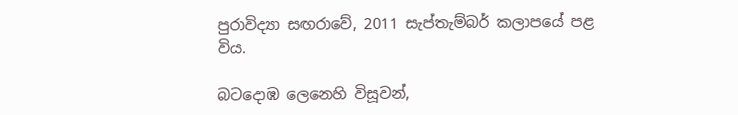පුරාවිද්‍යා සඟරාවේ, 2011 සැප්තැම්බර් කලාපයේ පළ විය.

බටදොඹ ලෙනෙහි විසූවන්,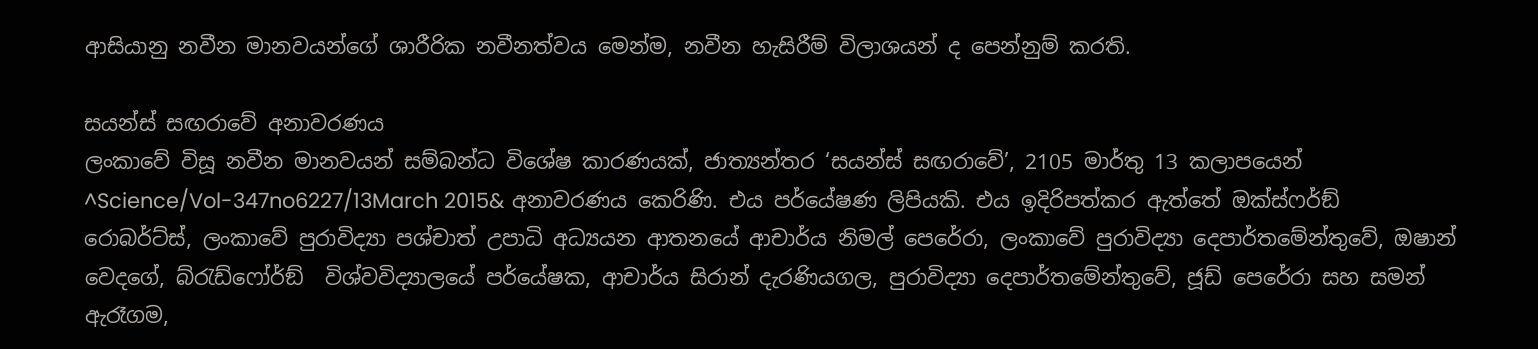ආසියානු නවීන මානවයන්ගේ ශාරීරික නවීනත්වය මෙන්ම, නවීන හැසිරීම් විලාශයන් ද පෙන්නුම් කරති.

සයන්ස් සඟරාවේ අනාවරණය
ලංකාවේ විසූ නවීන මානවයන් සම්බන්ධ විශේෂ කාරණයක්, ජාත්‍යන්තර ‘සයන්ස් සඟරාවේ’, 2105 මාර්තු 13 කලාපයෙන්
^Science/Vol-347no6227/13March 2015& අනාවරණය කෙරිණි. එය පර්යේෂණ ලිපියකි. එය ඉදිරිපත්කර ඇත්තේ ඔක්ස්ෆර්ඞ් රොබර්ට්ස්, ලංකාවේ පුරාවිද්‍යා පශ්චාත් උපාධි අධ්‍යයන ආතනයේ ආචාර්ය නිමල් පෙරේරා, ලංකාවේ පුරාවිද්‍යා දෙපාර්තමේන්තුවේ, ඔෂාන් වෙදගේ, බ්රැඩ්ෆෝර්ඞ්  විශ්වවිද්‍යාලයේ පර්යේෂක, ආචාර්ය සිරාන් දැරණියගල, පුරාවිද්‍යා දෙපාර්තමේන්තුවේ, ජූඩ් පෙරේරා සහ සමන් ඇරෑගම,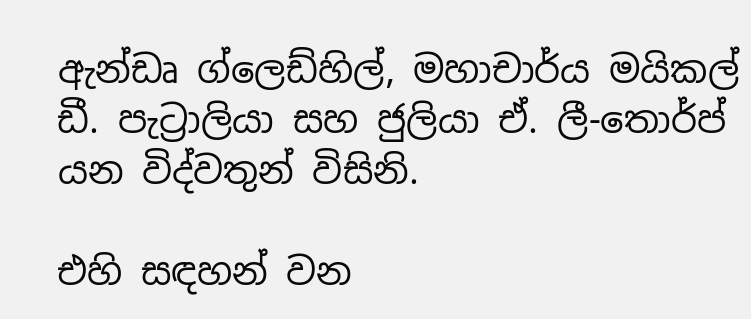ඇන්ඩෘ ග්ලෙඩ්හිල්, මහාචාර්ය මයිකල් ඩී. පැට්‍රාලියා සහ ජුලියා ඒ. ලී-තොර්ප් යන විද්වතුන් විසිනි.

එහි සඳහන් වන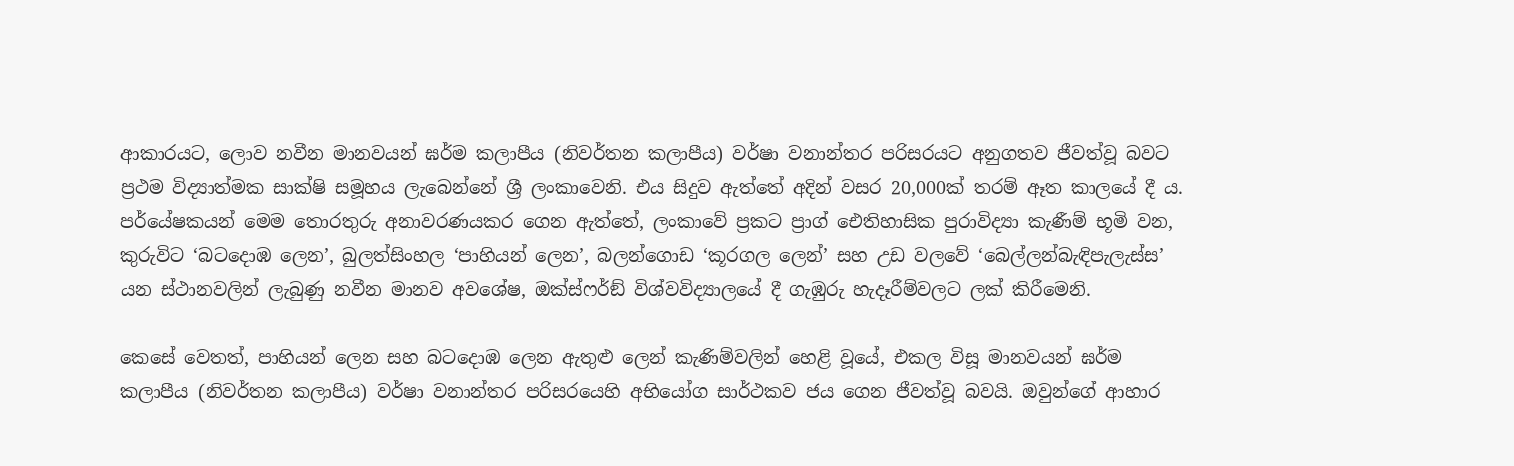ආකාරයට, ලොව නවීන මානවයන් ඝර්ම කලාපීය (නිවර්තන කලාපීය) වර්ෂා වනාන්තර පරිසරයට අනුගතව ජීවත්වූ බවට ප්‍රථම විද්‍යාත්මක සාක්ෂි සමූහය ලැබෙන්නේ ශ්‍රී ලංකාවෙනි. එය සිදුව ඇත්තේ අදින් වසර 20,000ක් තරම් ඈත කාලයේ දී ය. පර්යේෂකයන් මෙම තොරතුරු අනාවරණයකර ගෙන ඇත්තේ, ලංකාවේ ප්‍රකට ප්‍රාග් ඓතිහාසික පුරාවිද්‍යා කැණීම් භූමි වන, කුරුවිට ‘බටදොඹ ලෙන’, බුලත්සිංහල ‘පාහියන් ලෙන’, බලන්ගොඩ ‘කූරගල ලෙන්’ සහ උඩ වලවේ ‘බෙල්ලන්බැඳිපැලැස්ස’ යන ස්ථානවලින් ලැබුණු නවීන මානව අවශේෂ, ඔක්ස්ෆර්ඞ් විශ්වවිද්‍යාලයේ දී ගැඹුරු හැදෑරීම්වලට ලක් කිරීමෙනි.

කෙසේ වෙතත්, පාහියන් ලෙන සහ බටදොඹ ලෙන ඇතුළු ලෙන් කැණිම්වලින් හෙළි වූයේ, එකල විසූ මානවයන් ඝර්ම කලාපීය (නිවර්තන කලාපීය) වර්ෂා වනාන්තර පරිසරයෙහි අභියෝග සාර්ථකව ජය ගෙන ජීවත්වූ බවයි. ඔවුන්ගේ ආහාර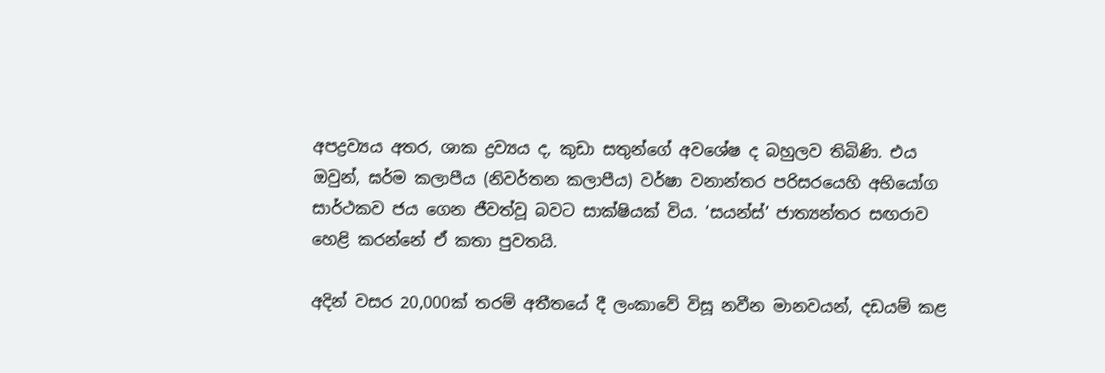අපද්‍රව්‍යය අතර, ශාක ද්‍රව්‍යය ද, කුඩා සතුන්ගේ අවශේෂ ද බහුලව තිබිණි. එය ඔවුන්, ඝර්ම කලාපීය (නිවර්තන කලාපීය) වර්ෂා වනාන්තර පරිසරයෙහි අභියෝග සාර්ථකව ජය ගෙන ජීවත්වූ බවට සාක්ෂියක් විය. ‘සයන්ස්’ ජාත්‍යන්තර සඟරාව හෙළි කරන්නේ ඒ කතා පුවතයි.

අදින් වසර 20,000ක් තරම් අතීතයේ දී ලංකාවේ විසූ නවීන මානවයන්, දඩයම් කළ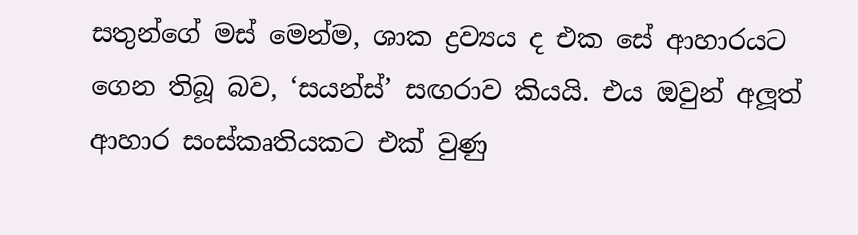සතුන්ගේ මස් මෙන්ම, ශාක ද්‍රව්‍යය ද එක සේ ආහාරයට ගෙන තිබූ බව, ‘සයන්ස්’ සඟරාව කියයි. එය ඔවුන් අලූත් ආහාර සංස්කෘතියකට එක් වුණු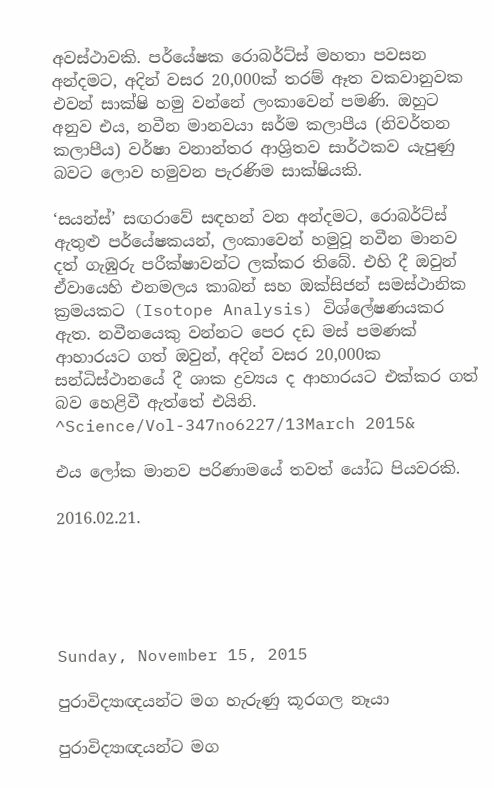අවස්ථාවකි. පර්යේෂක රොබර්ට්ස් මහතා පවසන අන්දමට, අදින් වසර 20,000ක් තරම් ඈත වකවානුවක එවන් සාක්ෂි හමු වන්නේ ලංකාවෙන් පමණි. ඔහුට අනුව එය, නවීන මානවයා ඝර්ම කලාපීය (නිවර්තන කලාපීය) වර්ෂා වනාන්තර ආශ්‍රිතව සාර්ථකව යැපුණු බවට ලොව හමුවන පැරණිම සාක්ෂියකි.

‘සයන්ස්’ සඟරාවේ සඳහන් වන අන්දමට, රොබර්ට්ස් ඇතුළු පර්යේෂකයන්, ලංකාවෙන් හමුවූ නවීන මානව දත් ගැඹුරු පරීක්ෂාවන්ට ලක්කර තිබේ. එහි දී ඔවුන් ඒවායෙහි එනමලය කාබන් සහ ඔක්සිජන් සමස්ථානික ක්‍රමයකට (Isotope Analysis) විශ්ලේෂණයකර ඇත. නවීනයෙකු වන්නට පෙර දඩ මස් පමණක් ආහාරයට ගත් ඔවුන්, අදින් වසර 20,000ක සන්ධිස්ථානයේ දී ශාක ද්‍රව්‍යය ද ආහාරයට එක්කර ගත් බව හෙළිවී ඇත්තේ එයිනි.
^Science/Vol-347no6227/13March 2015&

එය ලෝක මානව පරිණාමයේ තවත් යෝධ පියවරකි.

2016.02.21.





Sunday, November 15, 2015

පුරාවිද්‍යාඥයන්ට මග හැරුණු කූරගල නෑයා

පුරාවිද්‍යාඥයන්ට මග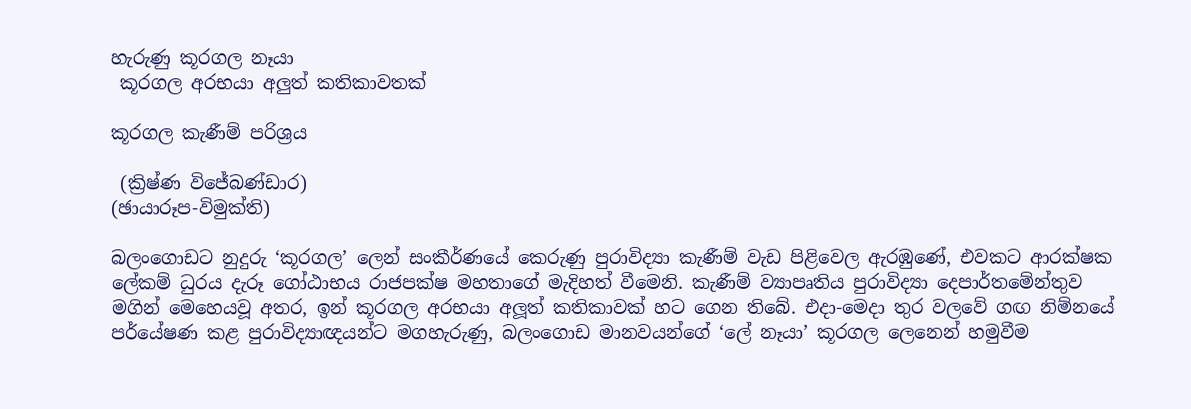හැරුණු කූරගල නෑයා
 කූරගල අරභයා අලුත් කතිකාවතක්

කූරගල කැණීම් පරිශ්‍රය

 (ක්‍රිෂ්ණ විජේබණ්ඩාර)
(ඡායාරූප-විමුක්ති)

බලංගොඩට නුදුරු ‘කූරගල’ ලෙන් සංකීර්ණයේ කෙරුණු පුරාවිද්‍යා කැණීම් වැඩ පිළිවෙල ඇරඹුණේ, එවකට ආරක්ෂක ලේකම් ධුරය දැරූ ගෝඨාභය රාජපක්ෂ මහතාගේ මැදිහත් වීමෙනි. කැණීම් ව්‍යාපෘතිය පුරාවිද්‍යා දෙපාර්තමේන්තුව මගින් මෙහෙයවූ අතර, ඉන් කූරගල අරභයා අලූත් කතිකාවක් හට ගෙන තිබේ. එදා-මෙදා තුර වලවේ ගඟ නිම්නයේ පර්යේෂණ කළ පුරාවිද්‍යාඥයන්ට මගහැරුණු, බලංගොඩ මානවයන්ගේ ‘ලේ නෑයා’ කූරගල ලෙනෙන් හමුවීම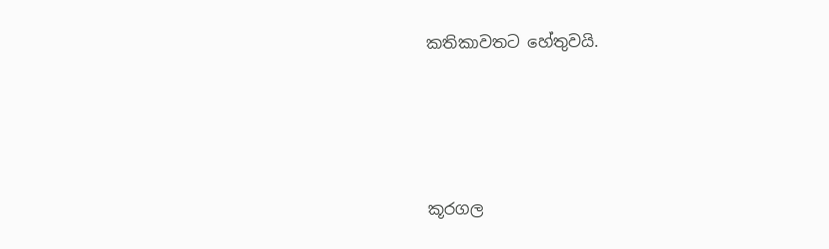කතිකාවතට හේතුවයි.




කූරගල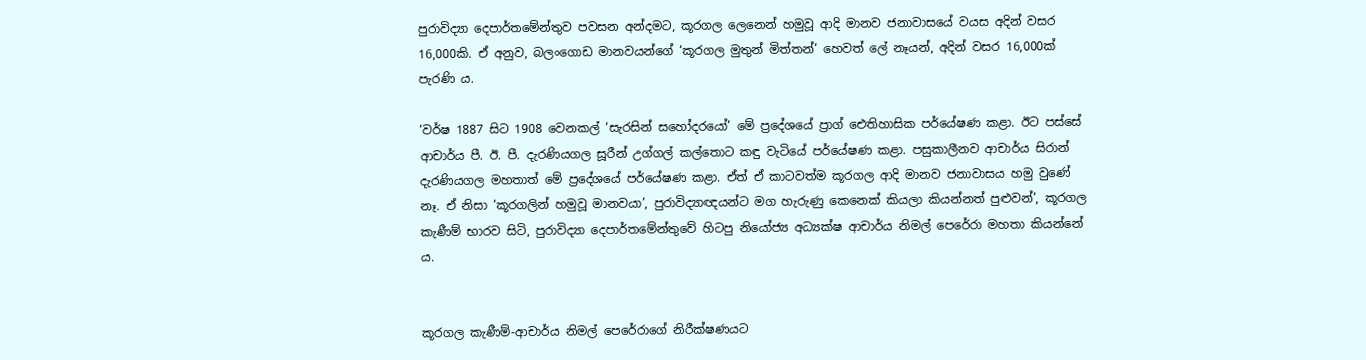පුරාවිද්‍යා දෙපාර්තමේන්තුව පවසන අන්දමට, කූරගල ලෙනෙන් හමුවූ ආදි මානව ජනාවාසයේ වයස අදින් වසර 16,000කි. ඒ අනුව, බලංගොඩ මානවයන්ගේ ‘කූරගල මුතුන් මිත්තන්’ හෙවත් ලේ නෑයන්, අදින් වසර 16,000ක් පැරණි ය.

‘වර්ෂ 1887 සිට 1908 වෙනකල් ‘සැරසින් සහෝදරයෝ’ මේ ප්‍රදේශයේ ප්‍රාග් ඓතිහාසික පර්යේෂණ කළා. ඊට පස්සේ ආචාර්ය පී. ඊ. පී. දැරණියගල සූරීන් උග්ගල් කල්තොට කඳු වැටියේ පර්යේෂණ කළා. පසුකාලීනව ආචාර්ය සිරාන් දැරණියගල මහතාත් මේ ප්‍රදේශයේ පර්යේෂණ කළා. ඒත් ඒ කාටවත්ම කූරගල ආදි මානව ජනාවාසය හමු වුණේ නෑ. ඒ නිසා ‘කූරගලින් හමුවූ මානවයා’, පුරාවිද්‍යාඥයන්ට මග හැරුණු කෙනෙක් කියලා කියන්නත් පුළුවන්’, කූරගල කැණීම් භාරව සිටි, පුරාවිද්‍යා දෙපාර්තමේන්තුවේ හිටපු නියෝජ්‍ය අධ්‍යක්ෂ ආචාර්ය නිමල් පෙරේරා මහතා කියන්නේ ය.


කූරගල කැණීම්-ආචාර්ය නිමල් පෙරේරාගේ නිරීක්ෂණයට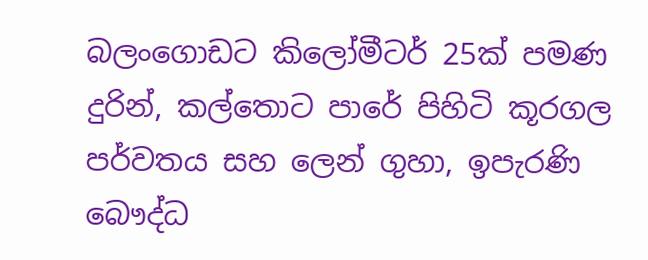බලංගොඩට කිලෝමීටර් 25ක් පමණ දුරින්, කල්තොට පාරේ පිහිටි කූරගල පර්වතය සහ ලෙන් ගුහා, ඉපැරණි බෞද්ධ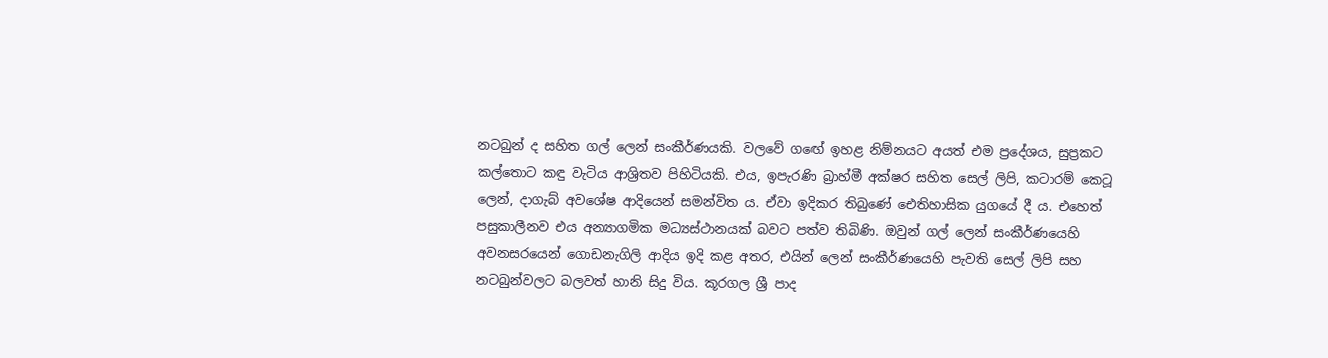නටබුන් ද සහිත ගල් ලෙන් සංකීර්ණයකි. වලවේ ගඟේ ඉහළ නිම්නයට අයත් එම ප්‍රදේශය, සුප්‍රකට කල්තොට කඳු වැටිය ආශ්‍රිතව පිහිටියකි. එය, ඉපැරණි බ්‍රාහ්මී අක්ෂර සහිත සෙල් ලිපි, කටාරම් කෙටූ ලෙන්, දාගැබ් අවශේෂ ආදියෙන් සමන්විත ය. ඒවා ඉදිකර තිබුණේ ඓතිහාසික යුගයේ දී ය. එහෙත් පසුකාලීනව එය අන්‍යාගමික මධ්‍යස්ථානයක් බවට පත්ව තිබිණි. ඔවුන් ගල් ලෙන් සංකීර්ණයෙහි අවනසරයෙන් ගොඩනැගිලි ආදිය ඉදි කළ අතර, එයින් ලෙන් සංකීර්ණයෙහි පැවති සෙල් ලිපි සහ නටබුන්වලට බලවත් හානි සිදු විය. කූරගල ශ්‍රී පාද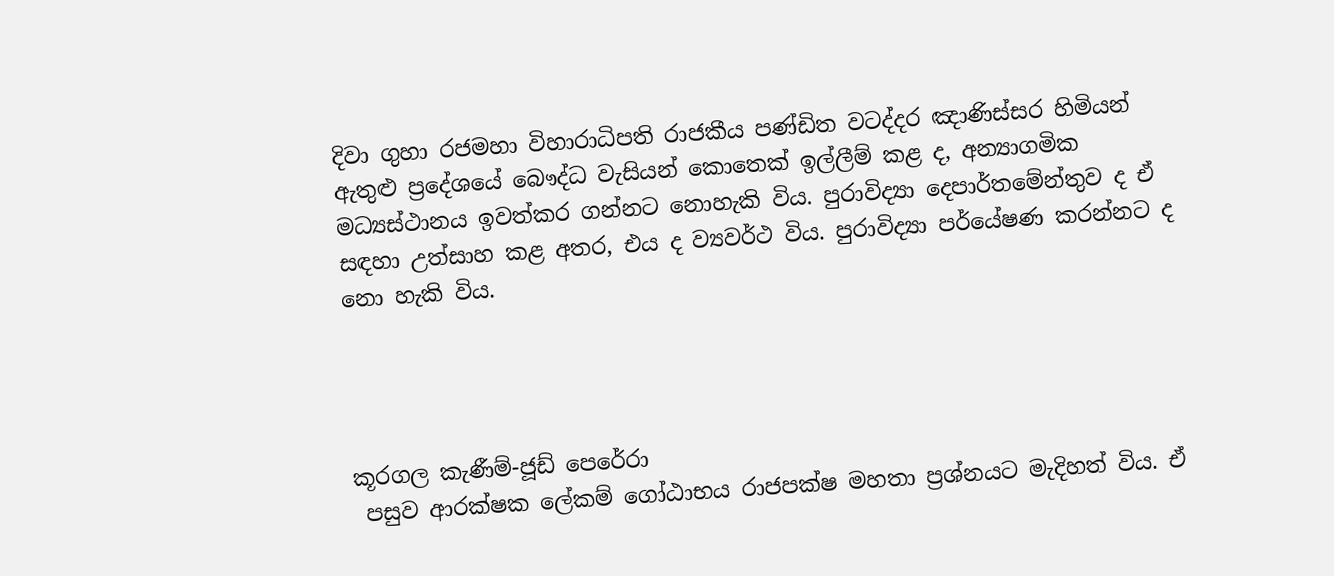දිවා ගුහා රජමහා විහාරාධිපති රාජකීය පණ්ඩිත වටද්දර ඤාණිස්සර හිමියන් ඇතුළු ප්‍රදේශයේ බෞද්ධ වැසියන් කොතෙක් ඉල්ලීම් කළ ද, අන්‍යාගමික මධ්‍යස්ථානය ඉවත්කර ගන්නට නොහැකි විය. පුරාවිද්‍යා දෙපාර්තමේන්තුව ද ඒ සඳහා උත්සාහ කළ අතර, එය ද ව්‍යවර්ථ විය. පුරාවිද්‍යා පර්යේෂණ කරන්නට ද නො හැකි විය.




කූරගල කැණීම්-ජූඩ් පෙරේරා
 පසුව ආරක්ෂක ලේකම් ගෝඨාභය රාජපක්ෂ මහතා ප්‍රශ්නයට මැදිහත් විය. ඒ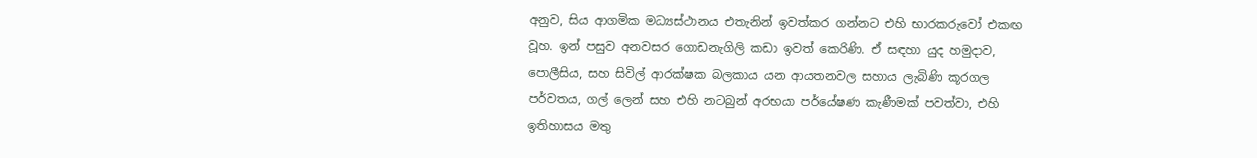අනුව, සිය ආගමික මධ්‍යස්ථානය එතැනින් ඉවත්කර ගන්නට එහි භාරකරුවෝ එකඟ වූහ. ඉන් පසුව අනවසර ගොඩනැගිලි කඩා ඉවත් කෙරිණි. ඒ සඳහා යුද හමුදාව, පොලීසිය, සහ සිවිල් ආරක්ෂක බලකාය යන ආයතනවල සහාය ලැබිණි කූරගල පර්වතය, ගල් ලෙන් සහ එහි නටබුන් අරභයා පර්යේෂණ කැණීමක් පවත්වා, එහි ඉතිහාසය මතු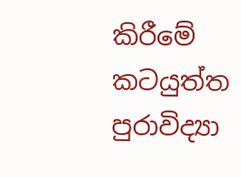කිරීමේ කටයුත්ත පුරාවිද්‍යා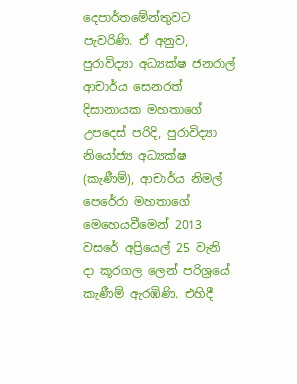දෙපාර්තමේන්තුවට පැවරිණි. ඒ අනුව, පුරාවිද්‍යා අධ්‍යක්ෂ ජනරාල් ආචාර්ය සෙනරත් දිසානායක මහතාගේ උපදෙස් පරිදි, පුරාවිද්‍යා නියෝජ්‍ය අධ්‍යක්ෂ (කැණීම්), ආචාර්ය නිමල් පෙරේරා මහතාගේ මෙහෙයවීමෙන් 2013 වසරේ අප්‍රියෙල් 25 වැනි දා කූරගල ලෙන් පරිශ්‍රයේ කැණීම් ඇරඹිණි. එහිදී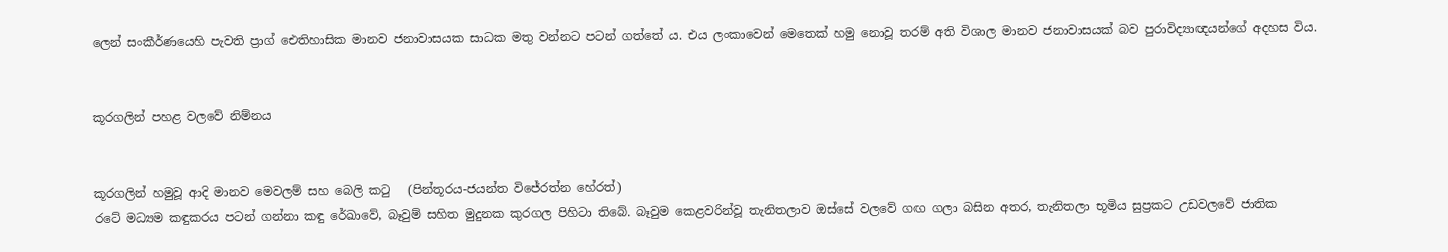ලෙන් සංකීර්ණයෙහි පැවති ප්‍රාග් ඓතිහාසික මානව ජනාවාසයක සාධක මතු වන්නට පටන් ගත්තේ ය. එය ලංකාවෙන් මෙතෙක් හමු නොවූ තරම් අති විශාල මානව ජනාවාසයක් බව පුරාවිද්‍යාඥයන්ගේ අදහස විය.


කූරගලින් පහළ වලවේ නිම්නය


කූරගලින් හමුවූ ආදි මානව මෙවලම් සහ බෙලි කටු   (පින්තූරය-ජයන්ත විජේරත්න හේරත්)
රටේ මධ්‍යම කඳුකරය පටන් ගන්නා කඳු රේඛාවේ, බෑවුම් සහිත මුදුනක කුරගල පිහිටා තිබේ. බෑවුම කෙළවරින්වූ තැනිතලාව ඔස්සේ වලවේ ගඟ ගලා බසින අතර, තැනිතලා භූමිය සුප්‍රකට උඩවලවේ ජාතික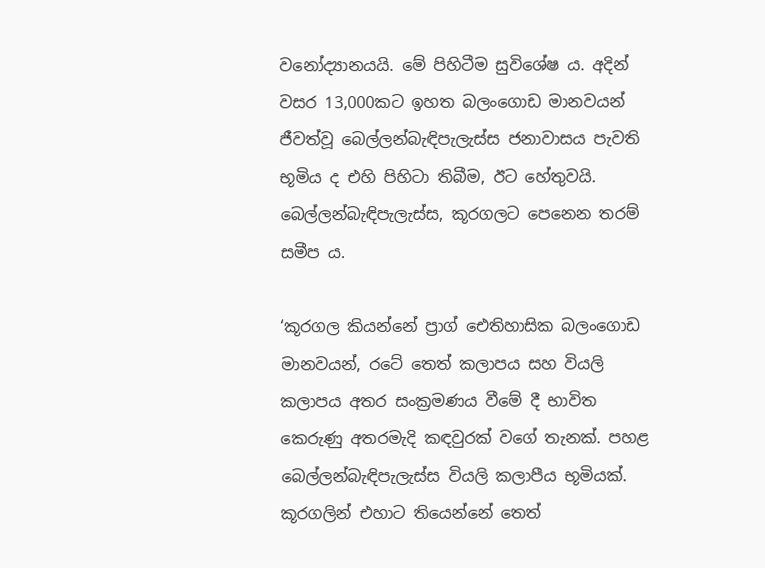වනෝද්‍යානයයි. මේ පිහිටීම සුවිශේෂ ය. අදින් වසර 13,000කට ඉහත බලංගොඩ මානවයන් ජීවත්වූ බෙල්ලන්බැඳිපැලැස්ස ජනාවාසය පැවති භූමිය ද එහි පිහිටා තිබීම, ඊට හේතුවයි. බෙල්ලන්බැඳිපැලැස්ස, කූරගලට පෙනෙන තරම් සමීප ය.

‘කූරගල කියන්නේ ප්‍රාග් ඓතිහාසික බලංගොඩ මානවයන්, රටේ තෙත් කලාපය සහ වියලි කලාපය අතර සංක්‍රමණය වීමේ දී භාවිත කෙරුණු අතරමැදි කඳවුරක් වගේ තැනක්. පහළ බෙල්ලන්බැඳිපැලැස්ස වියලි කලාපීය භූමියක්. කූරගලින් එහාට තියෙන්නේ තෙත්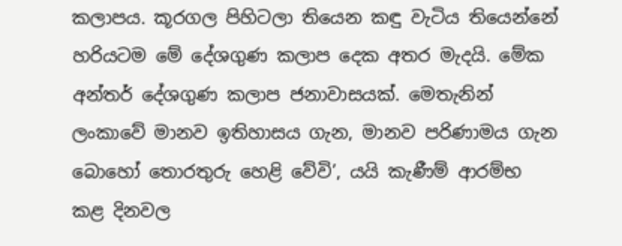කලාපය. කූරගල පිහිටලා තියෙන කඳු වැටිය තියෙන්නේ හරියටම මේ දේශගුණ කලාප දෙක අතර මැදයි. මේක අන්තර් දේශගුණ කලාප ජනාවාසයක්. මෙතැනින් ලංකාවේ මානව ඉතිහාසය ගැන, මානව පරිණාමය ගැන බොහෝ තොරතුරු හෙළි වේවි’, යයි කැණීම් ආරම්භ කළ දිනවල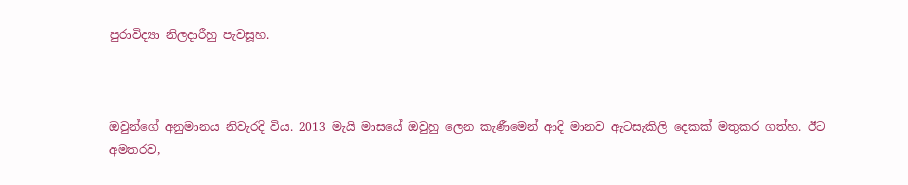පුරාවිද්‍යා නිලදාරීහු පැවසූහ.



ඔවුන්ගේ අනුමානය නිවැරදි විය. 2013 මැයි මාසයේ ඔවුහු ලෙන කැණීමෙන් ආදි මානව ඇටසැකිලි දෙකක් මතුකර ගත්හ. ඊට අමතරව,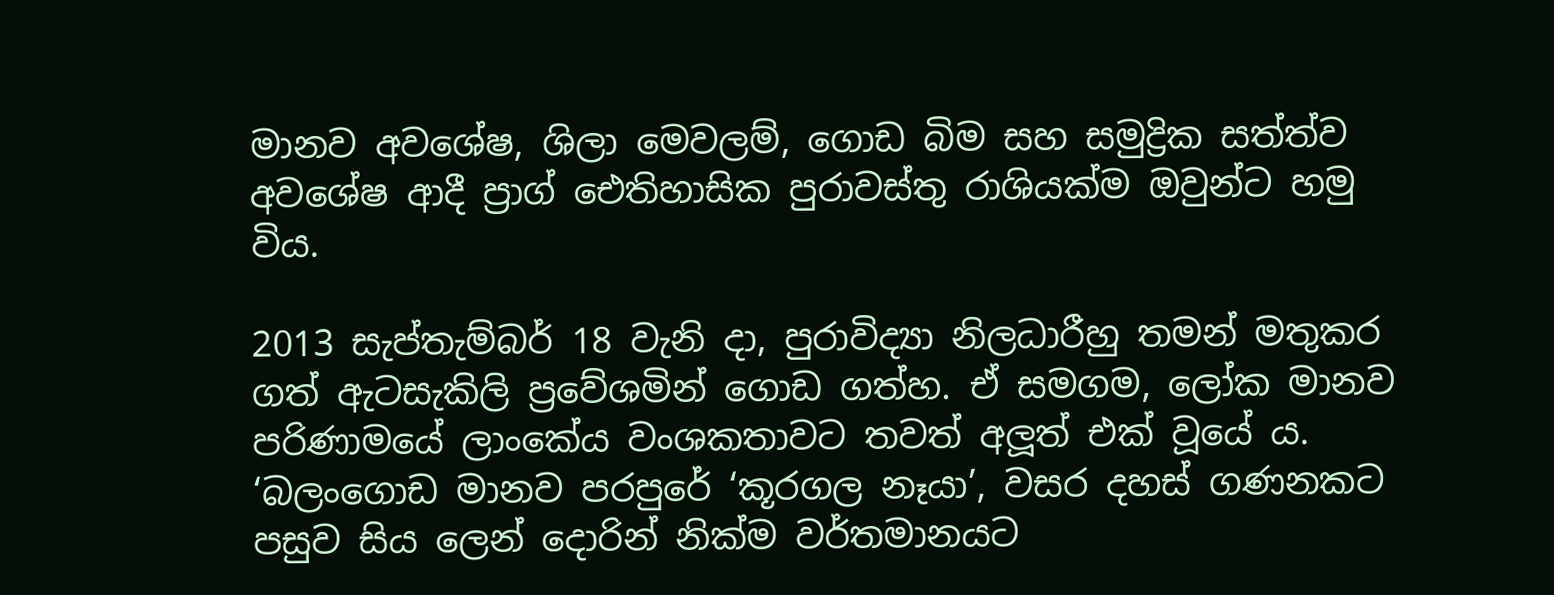මානව අවශේෂ, ශිලා මෙවලම්, ගොඩ බිම සහ සමුද්‍රික සත්ත්ව අවශේෂ ආදී ප්‍රාග් ඓතිහාසික පුරාවස්තු රාශියක්ම ඔවුන්ට හමු විය.

2013 සැප්තැම්බර් 18 වැනි දා, පුරාවිද්‍යා නිලධාරීහු තමන් මතුකර ගත් ඇටසැකිලි ප්‍රවේශමින් ගොඩ ගත්හ. ඒ සමගම, ලෝක මානව පරිණාමයේ ලාංකේය වංශකතාවට තවත් අලූත් එක් වූයේ ය. ‘බලංගොඩ මානව පරපුරේ ‘කූරගල නෑයා’, වසර දහස් ගණනකට පසුව සිය ලෙන් දොරින් නික්ම වර්තමානයට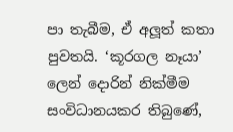පා තැබීම, ඒ අලූත් කතා පුවතයි. ‘කූරගල නෑයා’ ලෙන් දොරින් නික්මීම සංවිධානයකර තිබුණේ,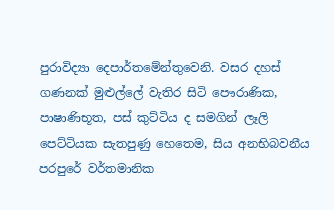පුරාවිද්‍යා දෙපාර්තමේන්තුවෙනි. වසර දහස් ගණනක් මුළුල්ලේ වැතිර සිටි පෞරාණික, පාෂාණිභූත, පස් කුට්ටිය ද සමගින් ලෑලි පෙට්ටියක සැතපුණු හෙතෙම, සිය අනභිබවනීය පරපුරේ වර්තමානික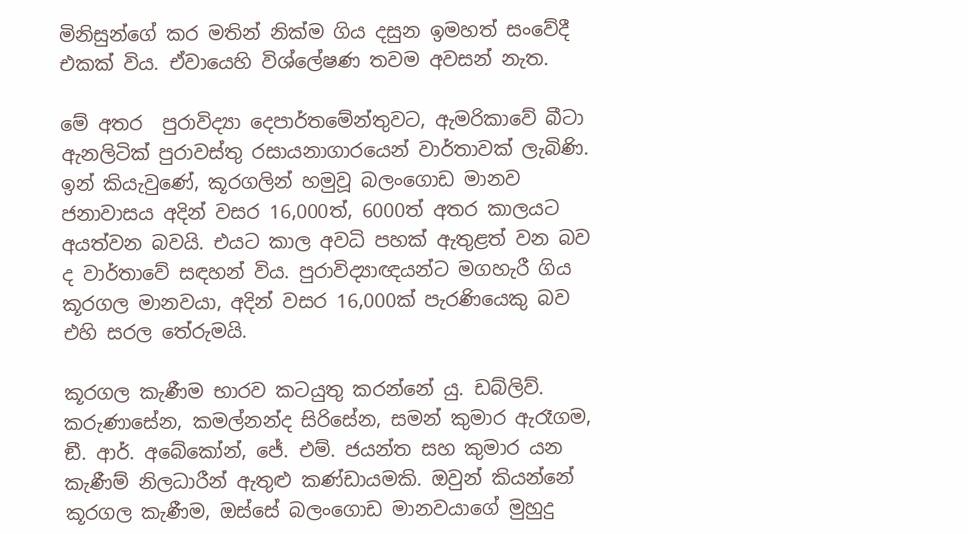මිනිසුන්ගේ කර මතින් නික්ම ගිය දසුන ඉමහත් සංවේදී එකක් විය. ඒවායෙහි විශ්ලේෂණ තවම අවසන් නැත.

මේ අතර  පුරාවිද්‍යා දෙපාර්තමේන්තුවට, ඇමරිකාවේ බීටා ඇනලිටික් පුරාවස්තු රසායනාගාරයෙන් වාර්තාවක් ලැබිණි. ඉන් කියැවුණේ, කූරගලින් හමුවූ බලංගොඩ මානව ජනාවාසය අදින් වසර 16,000ත්, 6000ත් අතර කාලයට අයත්වන බවයි. එයට කාල අවධි පහක් ඇතුළත් වන බව ද වාර්තාවේ සඳහන් විය. පුරාවිද්‍යාඥයන්ට මගහැරී ගිය කූරගල මානවයා, අදින් වසර 16,000ක් පැරණියෙකු බව එහි සරල තේරුමයි.

කූරගල කැණීම භාරව කටයුතු කරන්නේ යු. ඩබ්ලිව්. කරුණාසේන, කමල්නන්ද සිරිසේන, සමන් කුමාර ඇරෑගම, ඞී. ආර්. අබේකෝන්, ජේ. එම්. ජයන්ත සහ කුමාර යන කැණීම් නිලධාරීන් ඇතුළු කණ්ඩායමකි. ඔවුන් කියන්නේ කූරගල කැණීම, ඔස්සේ බලංගොඩ මානවයාගේ මුහුදු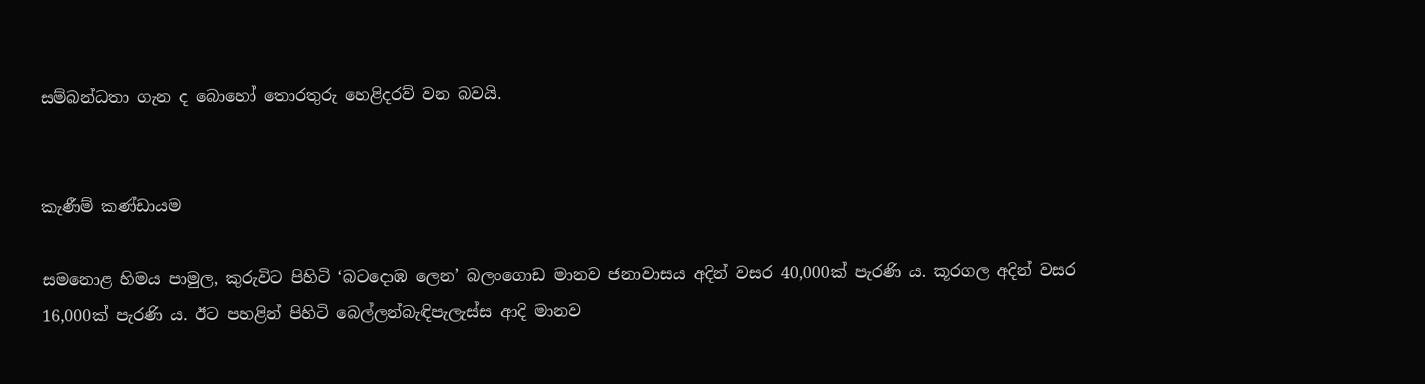සම්බන්ධතා ගැන ද බොහෝ තොරතුරු හෙළිදරව් වන බවයි.


කැණීම් කණ්ඩායම

සමනොළ හිමය පාමුල, කුරුවිට පිහිටි ‘බටදොඹ ලෙන’ බලංගොඩ මානව ජනාවාසය අදින් වසර 40,000ක් පැරණි ය. කූරගල අදින් වසර 16,000ක් පැරණි ය. ඊට පහළින් පිහිටි බෙල්ලන්බැඳිපැලැස්ස ආදි මානව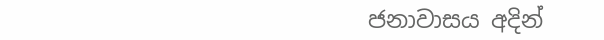ජනාවාසය අදින්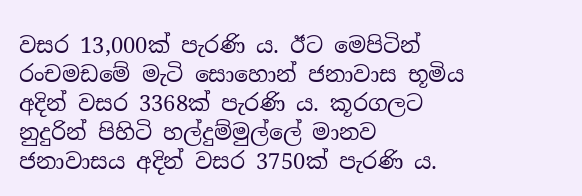වසර 13,000ක් පැරණි ය. ඊට මෙපිටින් රංචමඩමේ මැටි සොහොන් ජනාවාස භූමිය අදින් වසර 3368ක් පැරණි ය. කූරගලට නුදුරින් පිහිටි හල්දුම්මුල්ලේ මානව ජනාවාසය අදින් වසර 3750ක් පැරණි ය.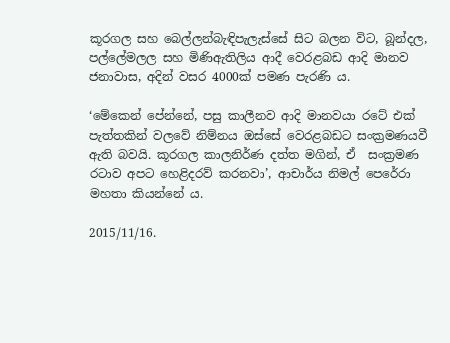කූරගල සහ බෙල්ලන්බැඳිපැලැස්සේ සිට බලන විට, බූන්දල, පල්ලේමලල සහ මිණිඇතිලිය ආදී වෙරළබඩ ආදි මානව ජනාවාස, අදින් වසර 4000ක් පමණ පැරණි ය.

‘මේකෙන් පේන්නේ, පසු කාලීනව ආදි මානවයා රටේ එක් පැත්තකින් වලවේ නිම්නය ඔස්සේ වෙරළබඩට සංක්‍රමණයවී ඇති බවයි. කූරගල කාලනිර්ණ දත්ත මගින්, ඒ  සංක්‍රමණ රටාව අපට හෙළිදරව් කරනවා’, ආචාර්ය නිමල් පෙරේරා මහතා කියන්නේ ය.

2015/11/16.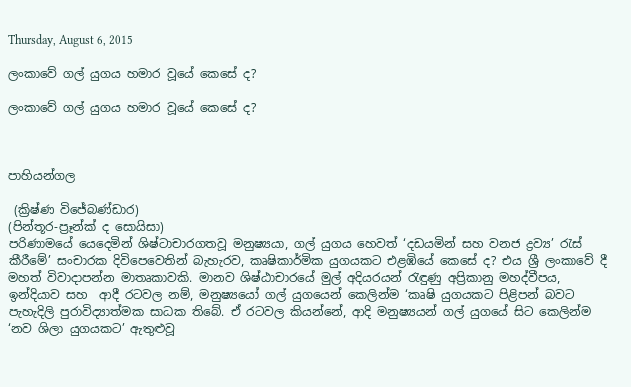Thursday, August 6, 2015

ලංකාවේ ගල් යුගය හමාර වූයේ කෙසේ ද?

ලංකාවේ ගල් යුගය හමාර වූයේ කෙසේ ද?



පාහියන්ගල

 (ක්‍රිෂ්ණ විජේබණ්ඩාර)
(පින්තූර-ප්‍රෑන්ක් ද සොයිසා)
පරිණාමයේ යෙදෙමින් ශිෂ්ටාචාරගතවූ මනුෂ්‍යයා, ගල් යුගය හෙවත් ‘දඩයමින් සහ වනජ ද්‍රව්‍ය’ රැස් කීරීමේ’ සංචාරක දිවිපෙවෙතින් බැහැරව, කෘෂිකාර්මික යුගයකට එළඹියේ කෙසේ ද? එය ශ්‍රී ලංකාවේ දී මහත් විවාදාපන්න මාතෘකාවකි. මානව ශිෂ්ඨාචාරයේ මුල් අදියරයන් රැඳුණු අප්‍රිකානු මහද්වීපය, ඉන්දියාව සහ  ආදී රටවල නම්, මනුෂ්‍යයෝ ගල් යුගයෙන් කෙලින්ම ‘කෘෂි යුගයකට පිළිපන් බවට පැහැදිලි පුරාවිද්‍යාත්මක සාධක තිබේ. ඒ රටවල කියන්නේ, ආදි මනුෂ්‍යයන් ගල් යුගයේ සිට කෙලින්ම ‘නව ශිලා යුගයකට’ ඇතුළුවූ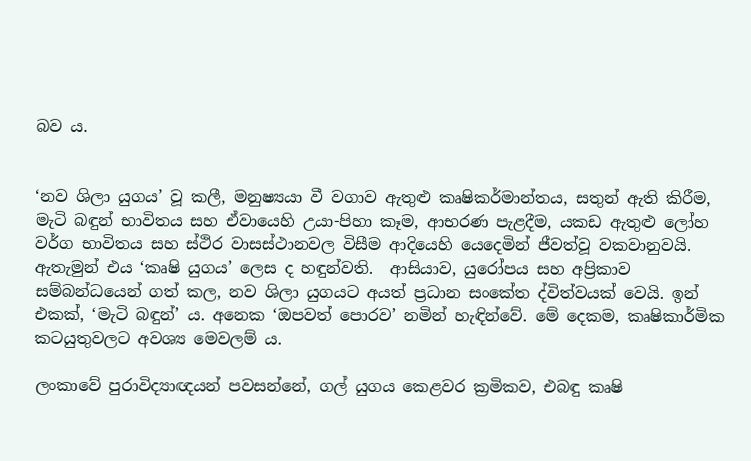බව ය.


‘නව ශිලා යුගය’ වූ කලී, මනුෂ්‍යයා වී වගාව ඇතුළු කෘෂිකර්මාන්තය, සතුන් ඇති කිරීම, මැටි බඳුන් භාවිතය සහ ඒවායෙහි උයා-පිහා කෑම, ආභරණ පැළදීම, යකඩ ඇතුළු ලෝහ වර්ග භාවිතය සහ ස්ථිර වාසස්ථානවල විසීම ආදියෙහි යෙදෙමින් ජීවත්වූ වකවානුවයි. ඇතැමුන් එය ‘කෘෂි යුගය’ ලෙස ද හඳුන්වති.  ආසියාව, යුරෝපය සහ අප්‍රිකාව සම්බන්ධයෙන් ගත් කල, නව ශිලා යුගයට අයත් ප්‍රධාන සංකේත ද්විත්වයක් වෙයි. ඉන් එකක්, ‘මැටි බඳුන්’ ය. අනෙක ‘ඔපවත් පොරව’ නමින් හැඳින්වේ. මේ දෙකම, කෘෂිකාර්මික කටයුතුවලට අවශ්‍ය මෙවලම් ය.

ලංකාවේ පුරාවිද්‍යාඥයන් පවසන්නේ, ගල් යුගය කෙළවර ක්‍රමිකව, එබඳු කෘෂි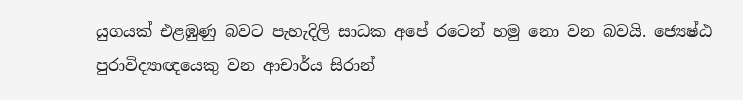යුගයක් එළඹුණු බවට පැහැදිලි සාධක අපේ රටෙන් හමු නො වන බවයි. ජ්‍යෙෂ්ඨ පුරාවිද්‍යාඥයෙකු වන ආචාර්ය සිරාන්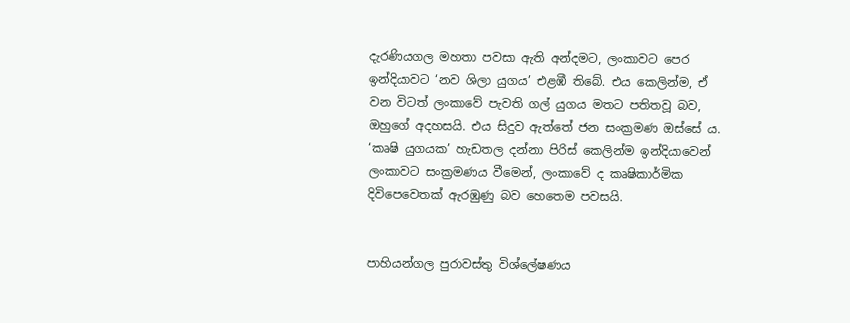දැරණියගල මහතා පවසා ඇති අන්දමට, ලංකාවට පෙර ඉන්දියාවට ‘නව ශිලා යුගය’ එළඹී තිබේ. එය කෙලින්ම, ඒ වන විටත් ලංකාවේ පැවති ගල් යුගය මතට පතිතවූ බව, ඔහුගේ අදහසයි. එය සිදුව ඇත්තේ ජන සංක්‍රමණ ඔස්සේ ය. ‘කෘෂි යුගයක’ හැඩතල දන්නා පිරිස් කෙලින්ම ඉන්දියාවෙන් ලංකාවට සංක්‍රමණය වීමෙන්, ලංකාවේ ද කෘෂිකාර්මික දිවිපෙවෙතක් ඇරඹුණු බව හෙතෙම පවසයි.


පාහියන්ගල පුරාවස්තු විශ්ලේෂණය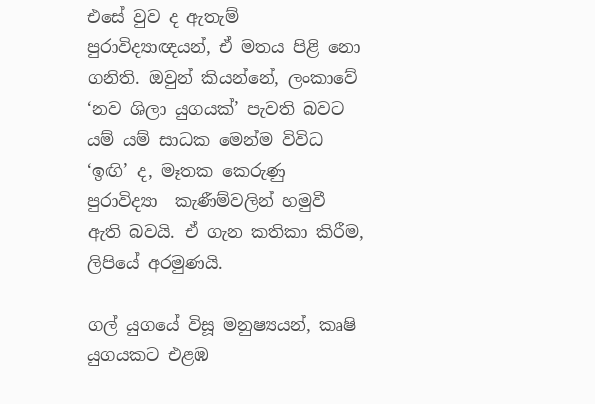එසේ වුව ද ඇතැම් පුරාවිද්‍යාඥයන්, ඒ මතය පිළි නො ගනිති. ඔවුන් කියන්නේ, ලංකාවේ ‘නව ශිලා යුගයක්’ පැවති බවට යම් යම් සාධක මෙන්ම විවිධ ‘ඉඟි’ ද, මෑතක කෙරුණු පුරාවිද්‍යා  කැණීම්වලින් හමුවී ඇති බවයි. ඒ ගැන කතිකා කිරීම, ලිපියේ අරමුණයි.

ගල් යුගයේ විසූ මනුෂ්‍යයන්, කෘෂි යුගයකට එළඹ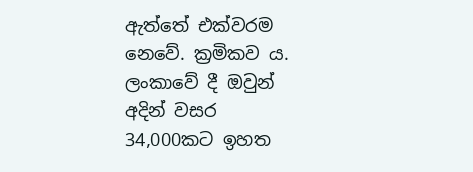ඇත්තේ එක්වරම නෙවේ. ක්‍රමිකව ය.  ලංකාවේ දී ඔවුන් අදින් වසර 34,000කට ඉහත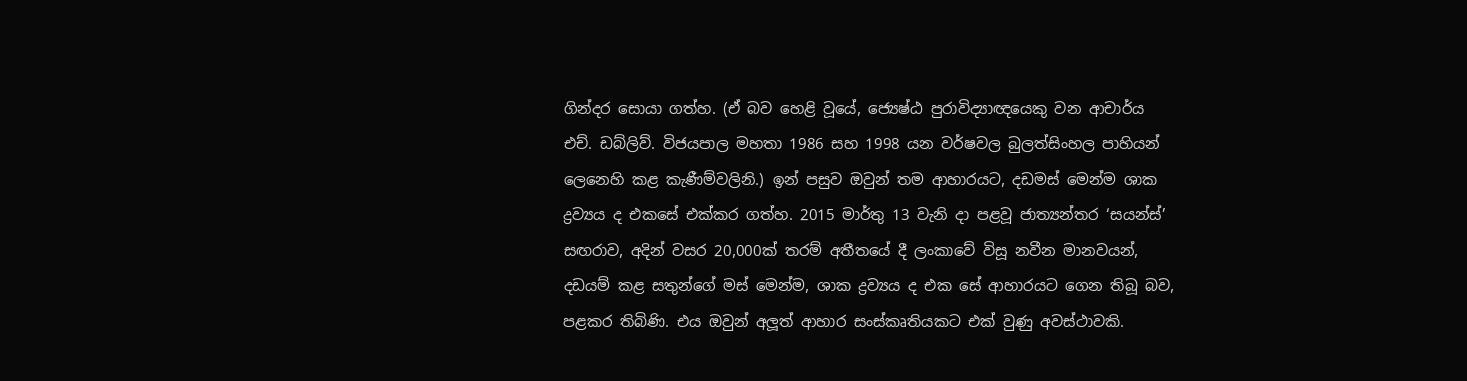ගින්දර සොයා ගත්හ. (ඒ බව හෙළි වූයේ, ජ්‍යෙෂ්ඨ පුරාවිද්‍යාඥයෙකු වන ආචාර්ය එච්. ඩබ්ලිව්. විජයපාල මහතා 1986 සහ 1998 යන වර්ෂවල බුලත්සිංහල පාහියන් ලෙනෙහි කළ කැණීම්වලිනි.) ඉන් පසුව ඔවුන් තම ආහාරයට, දඩමස් මෙන්ම ශාක ද්‍රව්‍යය ද එකසේ එක්කර ගත්හ. 2015 මාර්තු 13 වැනි දා පළවූ ජාත්‍යන්තර ‘සයන්ස්’ සඟරාව, අදින් වසර 20,000ක් තරම් අතීතයේ දී ලංකාවේ විසූ නවීන මානවයන්, දඩයම් කළ සතුන්ගේ මස් මෙන්ම, ශාක ද්‍රව්‍යය ද එක සේ ආහාරයට ගෙන තිබූ බව, පළකර තිබිණි. එය ඔවුන් අලූත් ආහාර සංස්කෘතියකට එක් වුණු අවස්ථාවකි.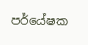පර්යේෂක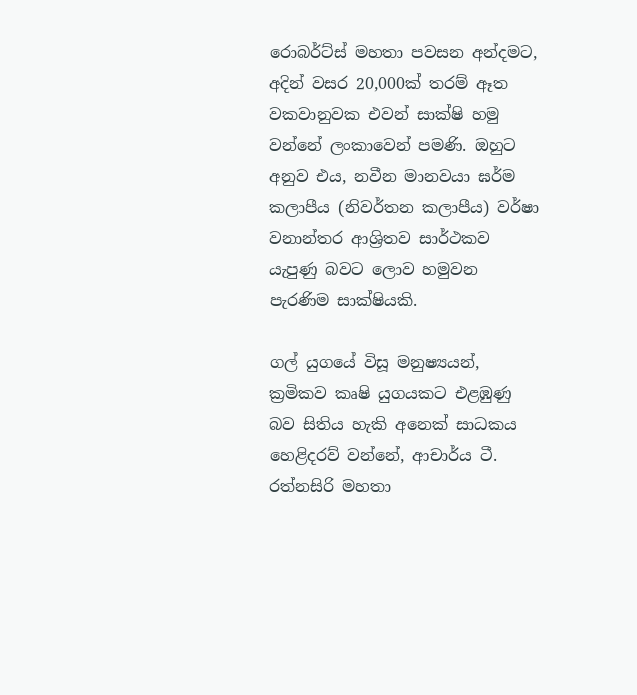රොබර්ට්ස් මහතා පවසන අන්දමට, අදින් වසර 20,000ක් තරම් ඈත වකවානුවක එවන් සාක්ෂි හමු වන්නේ ලංකාවෙන් පමණි. ඔහුට අනුව එය, නවීන මානවයා ඝර්ම කලාපීය (නිවර්තන කලාපීය) වර්ෂා වනාන්තර ආශ්‍රිතව සාර්ථකව යැපුණු බවට ලොව හමුවන පැරණිම සාක්ෂියකි.

ගල් යුගයේ විසූ මනුෂ්‍යයන්, ක්‍රමිකව කෘෂි යුගයකට එළඹුණු බව සිතිය හැකි අනෙක් සාධකය හෙළිදරව් වන්නේ, ආචාර්ය ටී. රත්නසිරි මහතා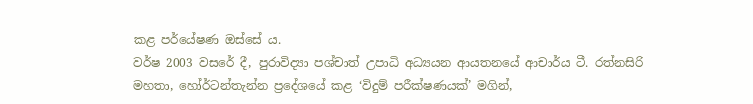කළ පර්යේෂණ ඔස්සේ ය.
වර්ෂ 2003 වසරේ දී, පුරාවිද්‍යා පශ්චාත් උපාධි අධ්‍යයන ආයතනයේ ආචාර්ය ටී. රත්නසිරි මහතා, හෝර්ටන්තැන්න ප්‍රදේශයේ කළ ‘විදුම් පරීක්ෂණයක්’ මගින්,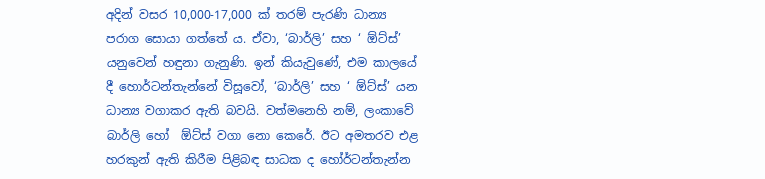අදින් වසර 10,000-17,000 ක් තරම් පැරණි ධාන්‍ය පරාග සොයා ගත්තේ ය. ඒවා, ‘බාර්ලි’ සහ ‘ ඕට්ස්’ යනුවෙන් හඳුනා ගැනුණි. ඉන් කියැවුණේ, එම කාලයේ දී හොර්ටන්තැන්නේ විසූවෝ, ‘බාර්ලි’ සහ ‘ ඕට්ස්’ යන ධාන්‍ය වගාකර ඇති බවයි. වත්මනෙහි නම්, ලංකාවේ බාර්ලි හෝ  ඕට්ස් වගා නො කෙරේ. ඊට අමතරව එළ හරකුන් ඇති කිරීම පිළිබඳ සාධක ද හෝර්ටන්තැන්න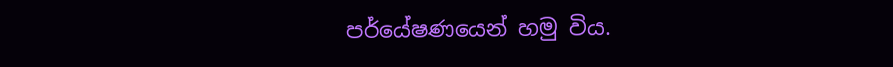පර්යේෂණයෙන් හමු විය.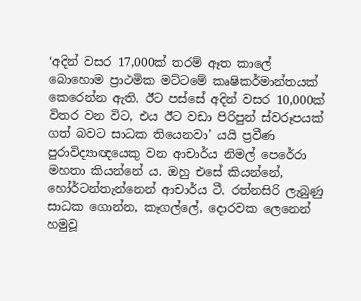‘අදින් වසර 17,000ක් තරම් ඈත කාලේ බොහොම ප්‍රාථමික මට්ටමේ කෘෂිකර්මාන්තයක් කෙරෙන්න ඇති. ඊට පස්සේ අදින් වසර 10,000ක් විතර වන විට, එය ඊට වඩා පිරිපුන් ස්වරූපයක් ගත් බවට සාධක තියෙනවා’ යයි ප්‍රවීණ පුරාවිද්‍යාඥයෙකු වන ආචාර්ය නිමල් පෙරේරා මහතා කියන්නේ ය. ඔහු එසේ කියන්නේ,  හෝර්ටන්තැන්නෙන් ආචාර්ය ටී. රත්නසිරි ලැබුණු සාධක ගොන්න, කෑගල්ලේ, දොරවක ලෙනෙන් හමුවූ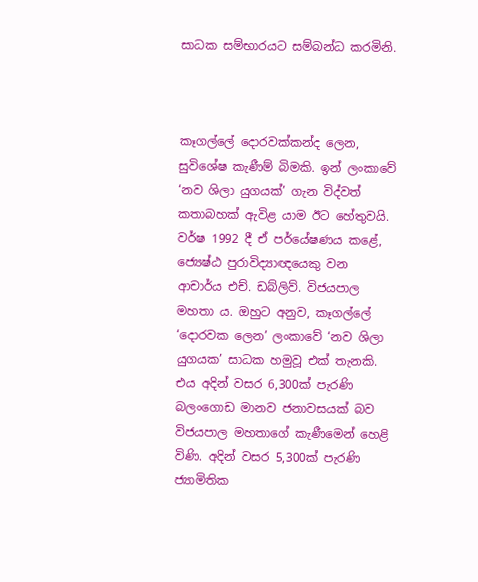සාධක සම්භාරයට සම්බන්ධ කරමිනි.



කෑගල්ලේ දොරවක්කන්ද ලෙන, සුවිශේෂ කැණීම් බිමකි. ඉන් ලංකාවේ ‘නව ශිලා යුගයක්’ ගැන විද්වත් කතාබහක් ඇවිළ යාම ඊට හේතුවයි. වර්ෂ 1992 දී ඒ පර්යේෂණය කළේ, ජ්‍යෙෂ්ඨ පුරාවිද්‍යාඥයෙකු වන ආචාර්ය එච්. ඩබ්ලිව්. විජයපාල මහතා ය. ඔහුට අනුව, කෑගල්ලේ ‘දොරවක ලෙන’ ලංකාවේ ‘නව ශිලා යුගයක’ සාධක හමුවූ එක් තැනකි. එය අදින් වසර 6,300ක් පැරණි බලංගොඩ මානව ජනාවසයක් බව විජයපාල මහතාගේ කැණීමෙන් හෙළි විණි. අදින් වසර 5,300ක් පැරණි ජ්‍යාමිතික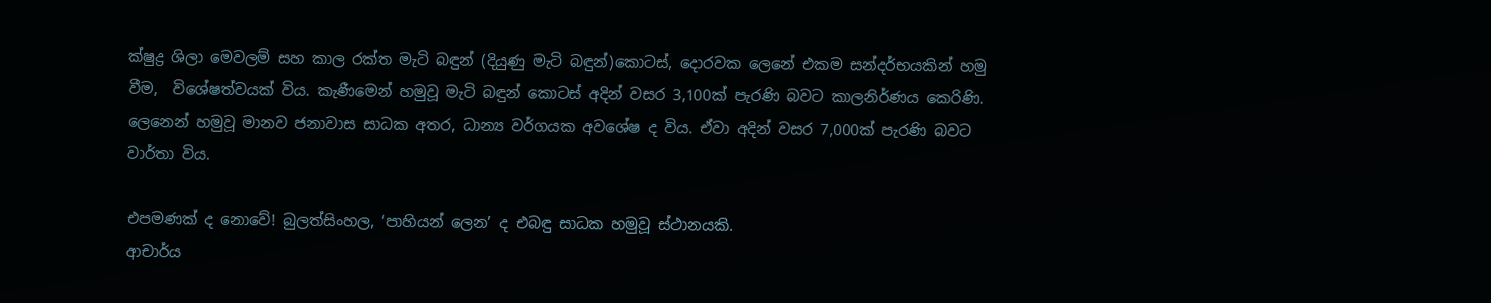ක්ෂුද්‍ර ශිලා මෙවලම් සහ කාල රක්ත මැටි බඳුන් (දියුණු මැටි බඳුන්)කොටස්, දොරවක ලෙනේ එකම සන්දර්භයකින් හමු වීම,  විශේෂත්වයක් විය. කැණීමෙන් හමුවූ මැටි බඳුන් කොටස් අදින් වසර 3,100ක් පැරණි බවට කාලනිර්ණය කෙරිණි. ලෙනෙන් හමුවූ මානව ජනාවාස සාධක අතර, ධාන්‍ය වර්ගයක අවශේෂ ද විය. ඒවා අදින් වසර 7,000ක් පැරණි බවට වාර්තා විය.

එපමණක් ද නොවේ! බුලත්සිංහල, ‘පාහියන් ලෙන’ ද එබඳු සාධක හමුවූ ස්ථානයකි.
ආචාර්ය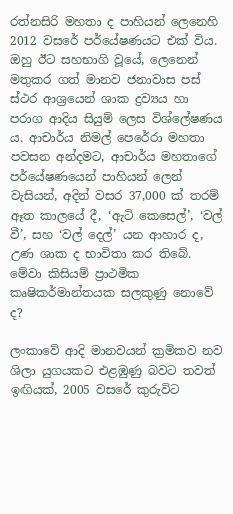රත්නසිරි මහතා ද පාහියන් ලෙනෙහි 2012 වසරේ පර්යේෂණයට එක් විය. ඔහු ඊට සහභාගි වූයේ, ලෙනෙන් මතුකර ගත් මානව ජනාවාස පස් ස්ථර ආශ්‍රයෙන් ශාක ද්‍රව්‍යය හා පරාග ආදිය සියුම් ලෙස විශ්ලේෂණය  ය. ආචාර්ය නිමල් පෙරේරා මහතා පවසන අන්දමට, ආචාර්ය මහතාගේ පර්යේෂණයෙන් පාහියන් ලෙන් වැසියන්, අදින් වසර 37,000 ක් තරම් ඈත කාලයේ දී, ‘ඇටි කෙසෙල්’, ‘වල් වී’, සහ ‘වල් දෙල්’ යන ආහාර ද, උණ ශාක ද භාවිතා කර තිබේ. මේවා කිසියම් ප්‍රාථමික කෘෂිකර්මාන්තයක සලකුණු නොවේ ද?

ලංකාවේ ආදි මානවයන් ක්‍රමිකව නව ශිලා යුගයකට එළඹුණු බවට තවත් ඉඟියක්, 2005 වසරේ කුරුවිට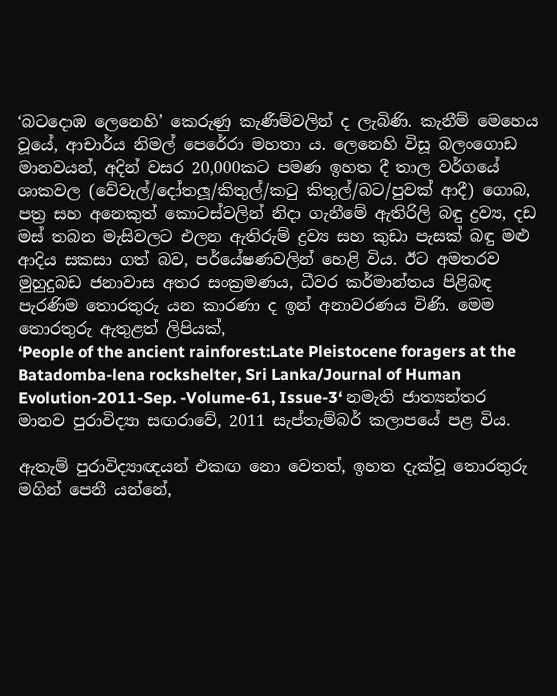‘බටදොඹ ලෙනෙහි’ කෙරුණු කැණීම්වලින් ද ලැබිණි. කැනීම් මෙහෙය වූයේ, ආචාර්ය නිමල් පෙරේරා මහතා ය. ලෙනෙහි විසූ බලංගොඩ මානවයන්, අදින් වසර 20,000කට පමණ ඉහත දී තාල වර්ගයේ ශාකවල (වේවැල්/දෝතලූ/කිතුල්/කටු කිතුල්/බට/පුවක් ආදී) ගොබ, පත්‍ර සහ අනෙකුත් කොටස්වලින් නිදා ගැනීමේ ඇතිරිලි බඳු ද්‍රව්‍ය, දඩ මස් තබන මැසිවලට එලන ඇතිරුම් ද්‍රව්‍ය සහ කුඩා පැසක් බඳු මළු ආදිය සකසා ගත් බව, පර්යේෂණවලින් හෙළි විය. ඊට අමතරව මුහුදුබඩ ජනාවාස අතර සංක්‍රමණය, ධීවර කර්මාන්තය පිළිබඳ පැරණිම තොරතුරු යන කාරණා ද ඉන් අනාවරණය විණි. මෙම තොරතුරු ඇතුළත් ලිපියක්,
‘People of the ancient rainforest:Late Pleistocene foragers at the Batadomba-lena rockshelter, Sri Lanka/Journal of Human Evolution-2011-Sep. -Volume-61, Issue-3‘ නමැති ජාත්‍යන්තර මානව පුරාවිද්‍යා සඟරාවේ, 2011 සැප්තැම්බර් කලාපයේ පළ විය.

ඇතැම් පුරාවිද්‍යාඥයන් එකඟ නො වෙතත්, ඉහත දැක්වූ තොරතුරු මගින් පෙනී යන්නේ,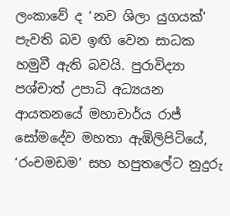ලංකාවේ ද ‘නව ශිලා යුගයක්’ පැවති බව ඉඟි වෙන සාධක හමුවී ඇති බවයි. පුරාවිද්‍යා පශ්චාත් උපාධි අධ්‍යයන ආයතනයේ මහාචාර්ය රාජ් සෝමදේව මහතා ඇඹිලිපිටියේ, ‘රංචමඩම’ සහ හපුතලේට නුදුරු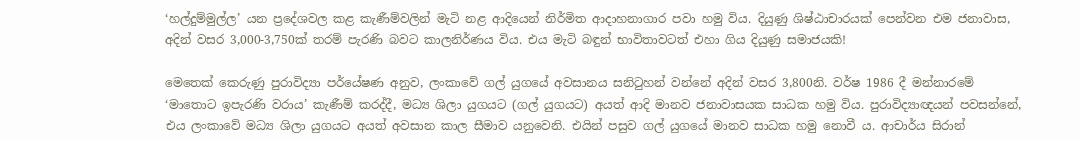‘හල්දුම්මුල්ල’ යන ප්‍රදේශවල කළ කැණීම්වලින් මැටි නළ ආදියෙන් නිර්මිත ආදාහනාගාර පවා හමු විය. දියුණු ශිෂ්ඨාචාරයක් පෙන්වන එම ජනාවාස, අදින් වසර 3,000-3,750ක් තරම් පැරණි බවට කාලනිර්ණය විය. එය මැටි බඳුන් භාවිතාවටත් එහා ගිය දියුණු සමාජයකි!

මෙතෙක් කෙරුණු පුරාවිද්‍යා පර්යේෂණ අනුව, ලංකාවේ ගල් යුගයේ අවසානය සනිටුහන් වන්නේ අදින් වසර 3,800නි. වර්ෂ 1986 දී මන්නාරමේ ‘මාතොට ඉපැරණි වරාය’ කැණීම් කරද්දී, මධ්‍ය ශිලා යුගයට (ගල් යුගයට) අයත් ආදි මානව ජනාවාසයක සාධක හමු විය. පුරාවිද්‍යාඥයන් පවසන්නේ, එය ලංකාවේ මධ්‍ය ශිලා යුගයට අයත් අවසාන කාල සීමාව යනුවෙනි. එයින් පසුව ගල් යුගයේ මානව සාධක හමු නොවී ය. ආචාර්ය සිරාන්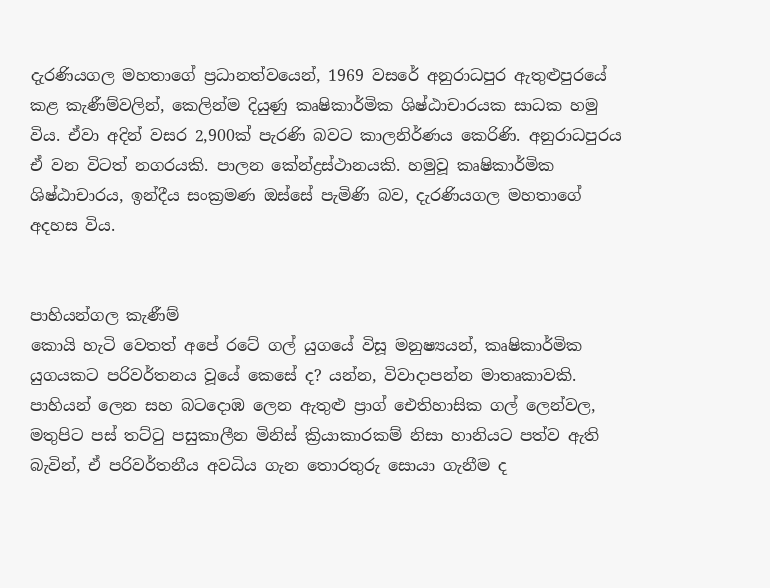දැරණියගල මහතාගේ ප්‍රධානත්වයෙන්, 1969 වසරේ අනුරාධපුර ඇතුළුපුරයේ කළ කැණීම්වලින්, කෙලින්ම දියුණු කෘෂිකාර්මික ශිෂ්ඨාචාරයක සාධක හමු විය. ඒවා අදින් වසර 2,900ක් පැරණි බවට කාලනිර්ණය කෙරිණි. අනුරාධපුරය ඒ වන විටත් නගරයකි. පාලන කේන්ද්‍රස්ථානයකි. හමුවූ කෘෂිකාර්මික ශිෂ්ඨාචාරය, ඉන්දීය සංක්‍රමණ ඔස්සේ පැමිණි බව, දැරණියගල මහතාගේ අදහස විය.


පාහියන්ගල කැණීම්
කොයි හැටි වෙතත් අපේ රටේ ගල් යුගයේ විසූ මනුෂ්‍යයන්, කෘෂිකාර්මික යුගයකට පරිවර්තනය වූයේ කෙසේ ද? යන්න, විවාදාපන්න මාතෘකාවකි. පාහියන් ලෙන සහ බටදොඹ ලෙන ඇතුළු ප්‍රාග් ඓතිහාසික ගල් ලෙන්වල, මතුපිට පස් තට්ටු පසුකාලීන මිනිස් ක්‍රියාකාරකම් නිසා හානියට පත්ව ඇති බැවින්, ඒ පරිවර්තනීය අවධිය ගැන තොරතුරු සොයා ගැනීම ද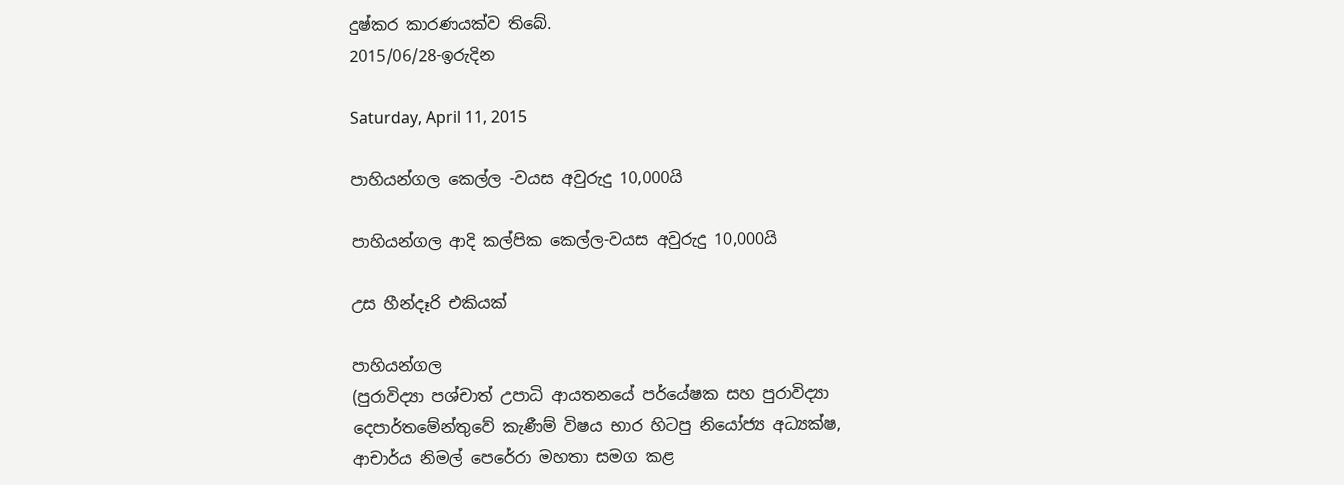දුෂ්කර කාරණයක්ව තිබේ.
2015/06/28-ඉරුදින

Saturday, April 11, 2015

පාහියන්ගල කෙල්ල -වයස අවුරුදු 10,000යි

පාහියන්ගල ආදි කල්පික කෙල්ල-වයස අවුරුදු 10,000යි

උස හීන්දෑරි එකියක්

පාහියන්ගල
(පුරාවිද්‍යා පශ්චාත් උපාධි ආයතනයේ පර්යේෂක සහ පුරාවිද්‍යා දෙපාර්තමේන්තුවේ කැණීම් විෂය භාර හිටපු නියෝජ්‍ය අධ්‍යක්ෂ, ආචාර්ය නිමල් පෙරේරා මහතා සමග කළ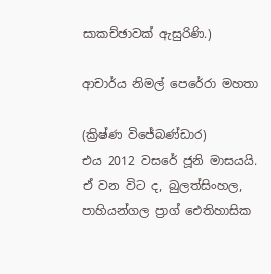සාකච්ඡාවක් ඇසුරිණි.)

ආචාර්ය නිමල් පෙරේරා මහතා

(ක්‍රිෂ්ණ විජේබණ්ඩාර)
එය 2012 වසරේ ජූනි මාසයයි. ඒ වන විට ද, බුලත්සිංහල, පාහියන්ගල ප්‍රාග් ඓතිහාසික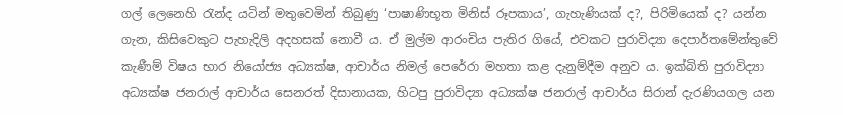ගල් ලෙනෙහි රැන්ද යටින් මතුවෙමින් තිබුණු ‘පාෂාණිභූත මිනිස් රූපකාය’, ගැහැණියක් ද?, පිරිමියෙක් ද? යන්න ගැන, කිසිවෙකුට පැහැදිලි අදහසක් නොවී ය. ඒ මුල්ම ආරංචිය පැතිර ගියේ, එවකට පුරාවිද්‍යා දෙපාර්තමේන්තුවේ කැණීම් විෂය භාර නියෝජ්‍ය අධ්‍යක්ෂ, ආචාර්ය නිමල් පෙරේරා මහතා කළ දැනුම්දීම අනුව ය. ඉක්බිති පුරාවිද්‍යා අධ්‍යක්ෂ ජනරාල් ආචාර්ය සෙනරත් දිසානායක, හිටපු පුරාවිද්‍යා අධ්‍යක්ෂ ජනරාල් ආචාර්ය සිරාන් දැරණියගල යන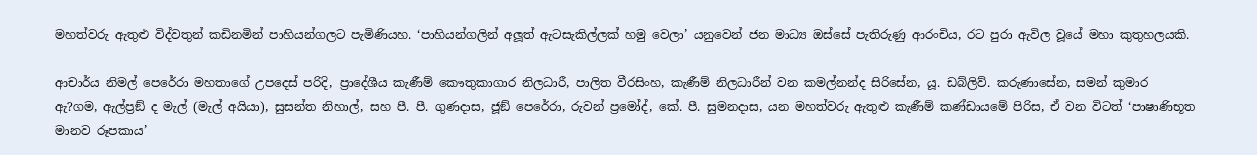මහත්වරු ඇතුළු විද්වතුන් කඩිනමින් පාහියන්ගලට පැමිණියහ. ‘පාහියන්ගලින් අලූත් ඇටසැකිල්ලක් හමු වෙලා’ යනුවෙන් ජන මාධ්‍ය ඔස්සේ පැතිරුණු ආරංචිය, රට පුරා ඇවිල වූයේ මහා කුතුහලයකි.

ආචාර්ය නිමල් පෙරේරා මහතාගේ උපදෙස් පරිදි, ප්‍රාදේශීය කැණීම් කෞතුකාගාර නිලධාරී, පාලිත වීරසිංහ, කැණීම් නිලධාරීන් වන කමල්නන්ද සිරිසේන, යූ. ඩබ්ලිව්. කරුණාසේන, සමන් කුමාර ඇ?ගම, ඇල්ප්‍රඞ් ද මැල් (මැල් අයියා), සුසන්ත නිහාල්, සහ පී. පී. ගුණදාස, ජූඞ් පෙරේරා, රුවන් ප්‍රමෝද්, කේ. පී. සුමනදාස, යන මහත්වරු ඇතුළු කැණීම් කණ්ඩායමේ පිරිස, ඒ වන විටත් ‘පාෂාණිභූත මානව රූපකාය’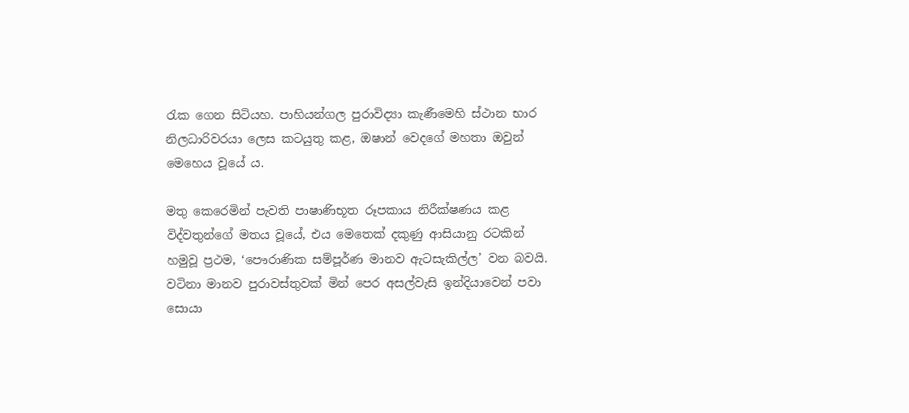රැක ගෙන සිටියහ. පාහියන්ගල පුරාවිද්‍යා කැණීමෙහි ස්ථාන භාර නිලධාරිවරයා ලෙස කටයුතු කළ, ඔෂාන් වෙදගේ මහතා ඔවුන් මෙහෙය වූයේ ය.

මතු කෙරෙමින් පැවති පාෂාණිභූත රූපකාය නිරීක්ෂණය කළ විද්වතුන්ගේ මතය වූයේ, එය මෙතෙක් දකුණු ආසියානු රටකින් හමුවූ ප්‍රථම, ‘පෞරාණික සම්පූර්ණ මානව ඇටසැකිල්ල’ වන බවයි. වටිනා මානව පුරාවස්තුවක් මින් පෙර අසල්වැසි ඉන්දියාවෙන් පවා සොයා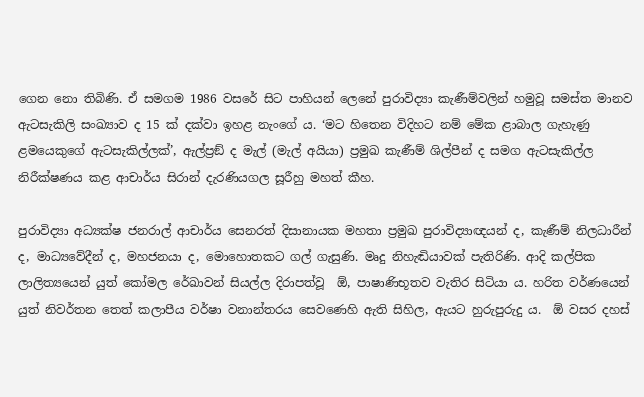ගෙන නො තිබිණි. ඒ සමගම 1986 වසරේ සිට පාහියන් ලෙනේ පුරාවිද්‍යා කැණීම්වලින් හමුවූ සමස්ත මානව ඇටසැකිලි සංඛ්‍යාව ද 15 ක් දක්වා ඉහළ නැංගේ ය. ‘මට හිතෙන විදිහට නම් මේක ළාබාල ගැහැණු ළමයෙකුගේ ඇටසැකිල්ලක්’, ඇල්ප්‍රඞ් ද මැල් (මැල් අයියා) ප්‍රමුඛ කැණීම් ශිල්පීන් ද සමග ඇටසැකිල්ල නිරීක්ෂණය කළ ආචාර්ය සිරාන් දැරණියගල සූරීහු මහත් කීහ.

පුරාවිද්‍යා අධ්‍යක්ෂ ජනරාල් ආචාර්ය සෙනරත් දිසානායක මහතා ප්‍රමුඛ පුරාවිද්‍යාඥයන් ද, කැණීම් නිලධාරීන් ද, මාධ්‍යවේදීන් ද, මහජනයා ද, මොහොතකට ගල් ගැසුණි. මෘදු නිහැඬියාවක් පැතිරිණි. ආදි කල්පික ලාලිත්‍යයෙන් යුත් කෝමල රේඛාවන් සියල්ල දිරාපත්වූ  ඕ, පාෂාණිභූතව වැතිර සිටියා ය. හරිත වර්ණයෙන් යුත් නිවර්තන තෙත් කලාපීය වර්ෂා වනාන්තරය සෙවණෙහි ඇති සිහිල, ඇයට හුරුපුරුදු ය.  ඕ වසර දහස්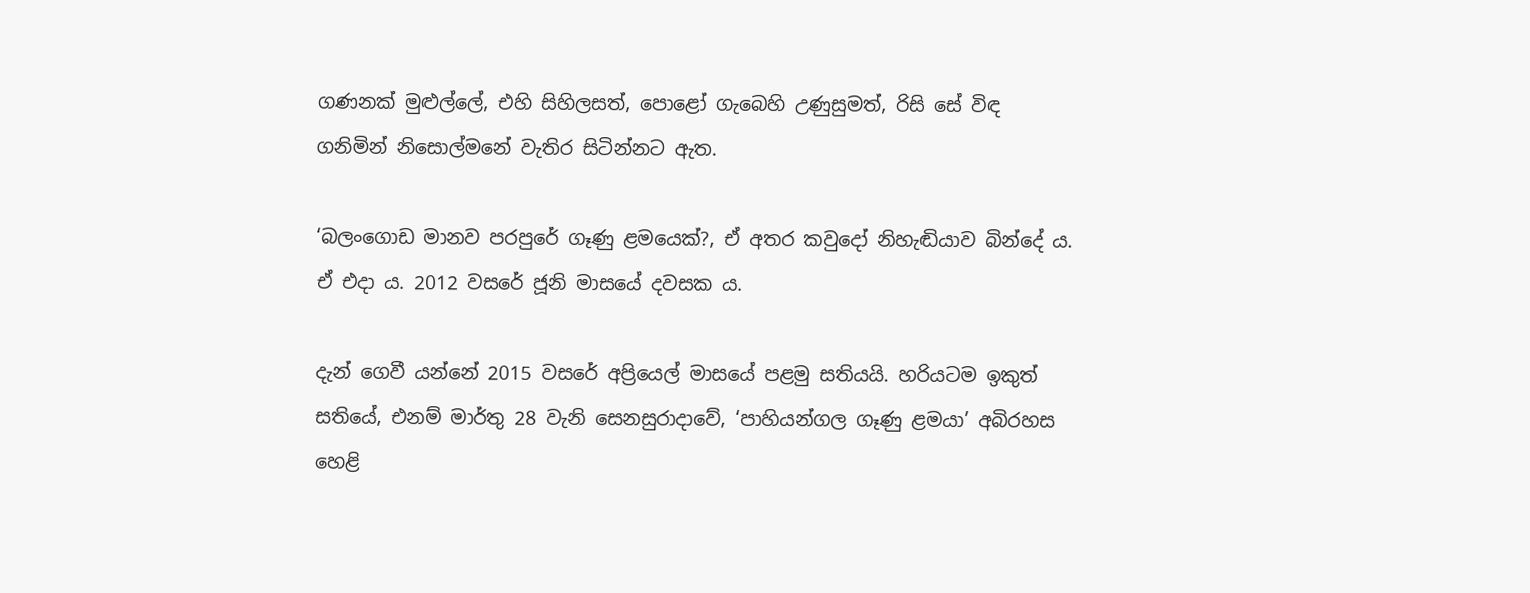ගණනක් මුළුල්ලේ, එහි සිහිලසත්, පොළෝ ගැබෙහි උණුසුමත්, රිසි සේ විඳ ගනිමින් නිසොල්මනේ වැතිර සිටින්නට ඇත.

‘බලංගොඩ මානව පරපුරේ ගෑණු ළමයෙක්?, ඒ අතර කවුදෝ නිහැඬියාව බින්දේ ය. ඒ එදා ය. 2012 වසරේ ජූනි මාසයේ දවසක ය.

දැන් ගෙවී යන්නේ 2015 වසරේ අප්‍රියෙල් මාසයේ පළමු සතියයි. හරියටම ඉකුත් සතියේ, එනම් මාර්තු 28 වැනි සෙනසුරාදාවේ, ‘පාහියන්ගල ගෑණු ළමයා’ අබිරහස හෙළි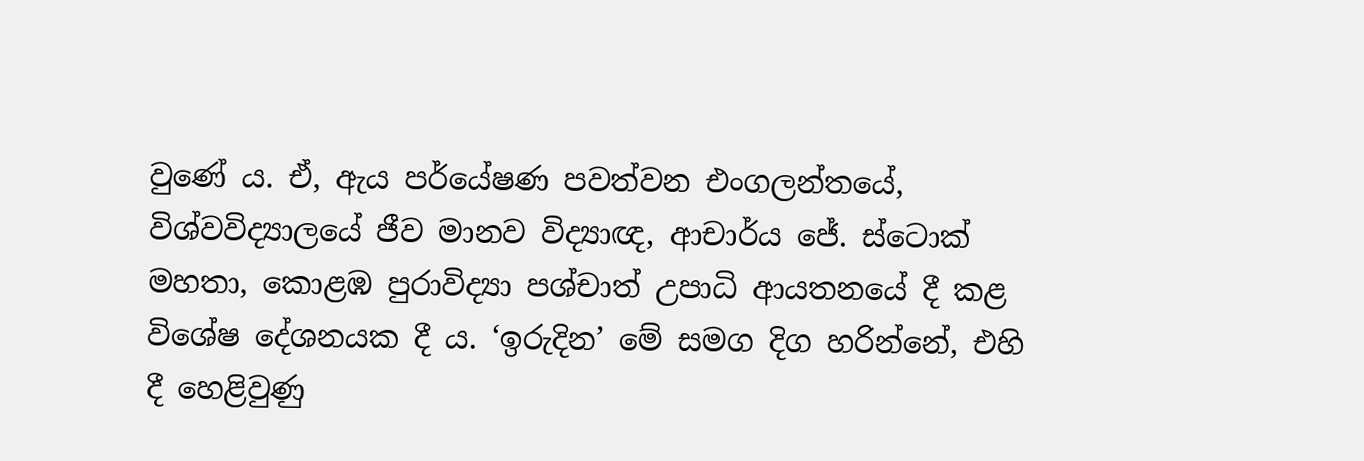වුණේ ය. ඒ, ඇය පර්යේෂණ පවත්වන එංගලන්තයේ, විශ්වවිද්‍යාලයේ ජීව මානව විද්‍යාඥ, ආචාර්ය ජේ. ස්ටොක් මහතා, කොළඹ පුරාවිද්‍යා පශ්චාත් උපාධි ආයතනයේ දී කළ විශේෂ දේශනයක දී ය. ‘ඉරුදින’ මේ සමග දිග හරින්නේ, එහි දී හෙළිවුණු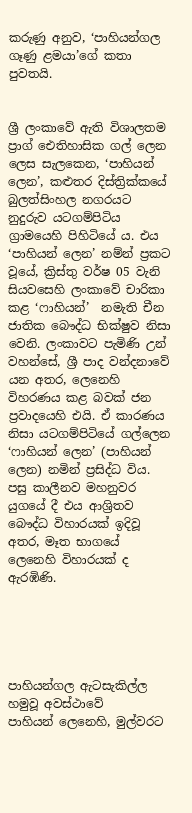කරුණු අනුව, ‘පාහියන්ගල ගෑණු ළමයා’ගේ කතා පුවතයි.


ශ්‍රී ලංකාවේ ඇති විශාලතම ප්‍රාග් ඓතිහාසික ගල් ලෙන ලෙස සැලකෙන, ‘පාහියන් ලෙන’, කළුතර දිස්ත්‍රික්කයේ බුලත්සිංහල නගරයට නුදුරුව යටගම්පිටිය ග්‍රාමයෙහි පිහිටියේ ය. එය ‘පාහියන් ලෙන’ නම්න් ප්‍රකට වූයේ, ක්‍රිස්තු වර්ෂ 05 වැනි සියවසෙහි ලංකාවේ චාරිකා කළ ‘ෆාහියන්’  නමැති චීන ජාතික බෞද්ධ භික්ෂුව නිසා වෙනි. ලංකාවට පැමිණි උන් වහන්සේ, ශ්‍රී පාද වන්දනාවේ යන අතර, ලෙනෙහි විහරණය කළ බවක් ජන ප්‍රවාදයෙහි එයි. ඒ කාරණය නිසා යටගම්පිටියේ ගල්ලෙන ‘ෆාහියන් ලෙන’ (පාහියන් ලෙන) නමින් ප්‍රසිද්ධ විය. පසු කාලීනව මහනුවර යුගයේ දී එය ආශ්‍රිතව බෞද්ධ විහාරයක් ඉදිවූ අතර, මෑත භාගයේ ලෙනෙහි විහාරයක් ද ඇරඹිණි.





පාහියන්ගල ඇටසැකිල්ල හමුවූ අවස්ථාවේ
පාහියන් ලෙනෙහි, මුල්වරට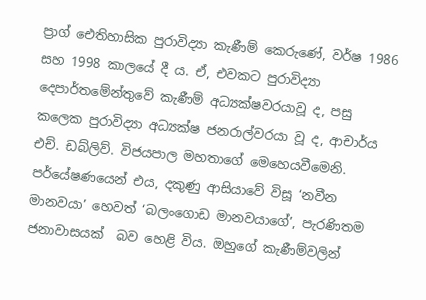ප්‍රාග් ඓතිහාසික පුරාවිද්‍යා කැණීම් කෙරුණේ, වර්ෂ 1986 සහ 1998 කාලයේ දී ය. ඒ, එවකට පුරාවිද්‍යා දෙපාර්තමේන්තුවේ කැණීම් අධ්‍යක්ෂවරයාවූ ද, පසු කලෙක පුරාවිද්‍යා අධ්‍යක්ෂ ජනරාල්වරයා වූ ද, ආචාර්ය එච්. ඩබ්ලිව්. විජයපාල මහතාගේ මෙහෙයවීමෙනි. පර්යේෂණයෙන් එය, දකුණු ආසියාවේ විසූ ‘නවීන මානවයා’ හෙවත් ‘බලංගොඩ මානවයාගේ’, පැරණිතම ජනාවාසයක්  බව හෙළි විය. ඔහුගේ කැණීම්වලින්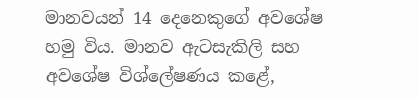මානවයන් 14 දෙනෙකුගේ අවශේෂ හමු විය. මානව ඇටසැකිලි සහ අවශේෂ විශ්ලේෂණය කළේ,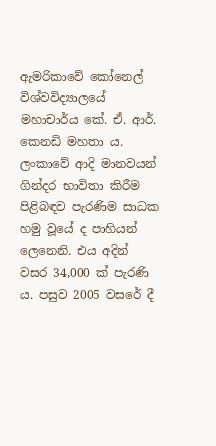ඇමරිකාවේ කෝනෙල් විශ්වවිද්‍යාලයේ මහාචාර්ය කේ. ඒ. ආර්. කෙනඩි මහතා ය. ලංකාවේ ආදි මානවයන් ගින්දර භාවිතා කිරීම පිළිබඳව පැරණිම සාධක හමු වූයේ ද පාහියන් ලෙනෙනි. එය අදින් වසර 34,000 ක් පැරණි ය. පසුව 2005 වසරේ දී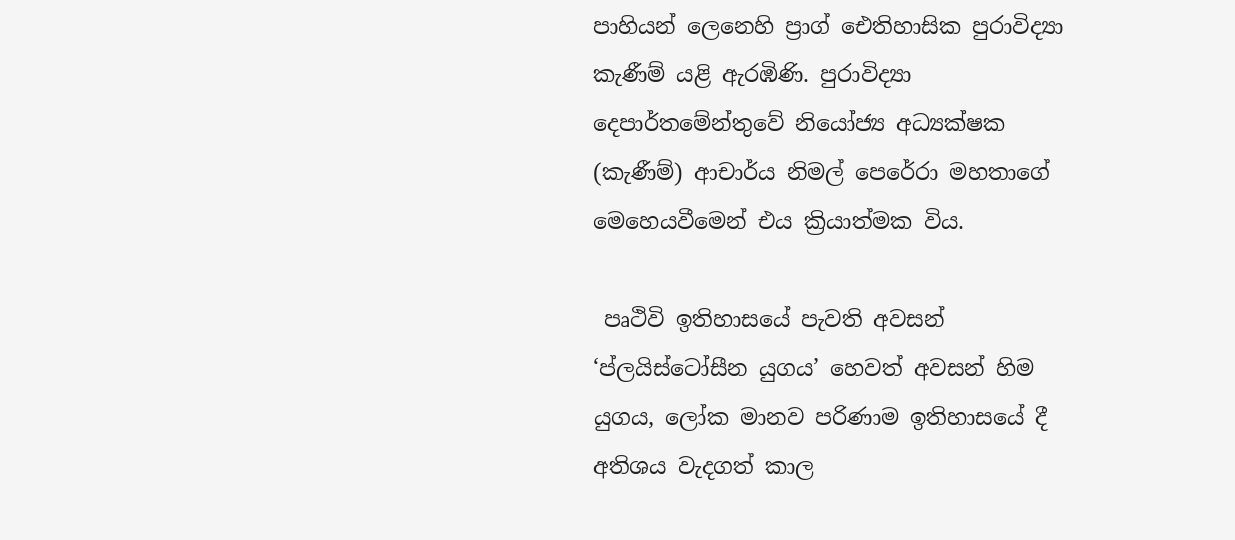පාහියන් ලෙනෙහි ප්‍රාග් ඓතිහාසික පුරාවිද්‍යා කැණීම් යළි ඇරඹිණි. පුරාවිද්‍යා දෙපාර්තමේන්තුවේ නියෝජ්‍ය අධ්‍යක්ෂක (කැණීම්) ආචාර්ය නිමල් පෙරේරා මහතාගේ මෙහෙයවීමෙන් එය ක්‍රියාත්මක විය.

 පෘථිවි ඉතිහාසයේ පැවති අවසන් ‘ප්ලයිස්ටෝසීන යුගය’ හෙවත් අවසන් හිම යුගය, ලෝක මානව පරිණාම ඉතිහාසයේ දී අතිශය වැදගත් කාල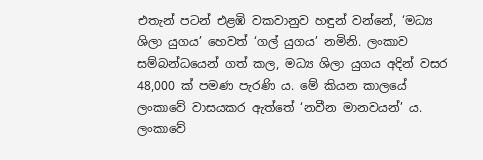එතැන් පටන් එළඹි වකවානුව හඳුන් වන්නේ, ‘මධ්‍ය ශිලා යුගය’ හෙවත් ‘ගල් යුගය’ නමිනි. ලංකාව සම්බන්ධයෙන් ගත් කල, මධ්‍ය ශිලා යුගය අදින් වසර 48,000 ක් පමණ පැරණි ය. මේ කියන කාලයේ ලංකාවේ වාසයකර ඇත්තේ ‘නවීන මානවයන්’ ය. ලංකාවේ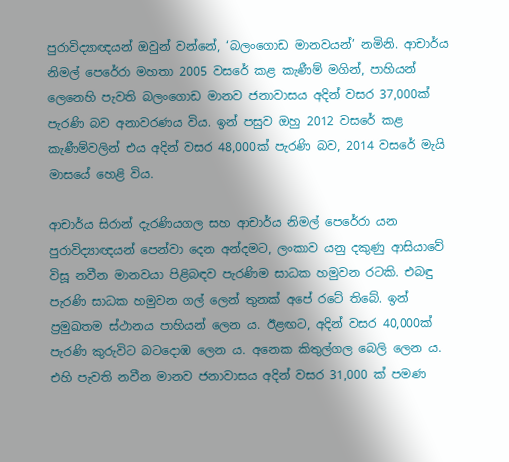පුරාවිද්‍යාඥයන් ඔවුන් වන්නේ, ‘බලංගොඩ මානවයන්’ නමිනි. ආචාර්ය නිමල් පෙරේරා මහතා 2005 වසරේ කළ කැණීම් මගින්, පාහියන් ලෙනෙහි පැවති බලංගොඩ මානව ජනාවාසය අදින් වසර 37,000ක් පැරණි බව අනාවරණය විය. ඉන් පසුව ඔහු 2012 වසරේ කළ කැණීම්වලින් එය අදින් වසර 48,000ක් පැරණි බව, 2014 වසරේ මැයි මාසයේ හෙළි විය.

ආචාර්ය සිරාන් දැරණියගල සහ ආචාර්ය නිමල් පෙරේරා යන පුරාවිද්‍යාඥයන් පෙන්වා දෙන අන්දමට, ලංකාව යනු දකුණු ආසියාවේ විසූ නවීන මානවයා පිළිබඳව පැරණිම සාධක හමුවන රටකි. එබඳු පැරණි සාධක හමුවන ගල් ලෙන් තුනක් අපේ රටේ තිබේ. ඉන් ප්‍රමුඛතම ස්ථානය පාහියන් ලෙන ය. ඊළඟට, අදින් වසර 40,000ක් පැරණි කුරුවිට බටදොඹ ලෙන ය. අනෙක කිතුල්ගල බෙලි ලෙන ය. එහි පැවති නවීන මානව ජනාවාසය අදින් වසර 31,000 ක් පමණ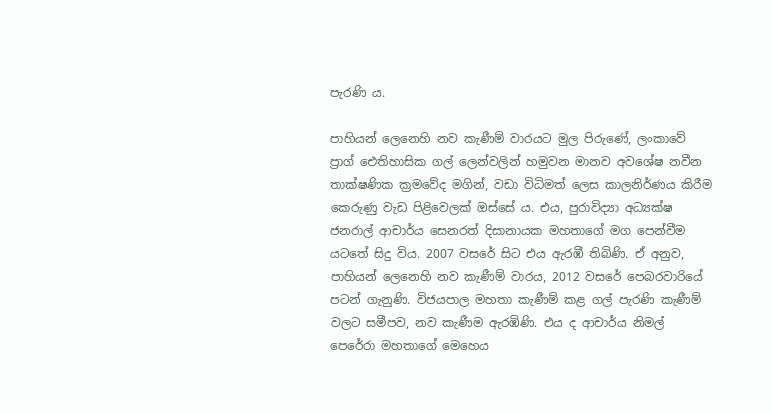පැරණි ය.

පාහියන් ලෙනෙහි නව කැණීම් වාරයට මුල පිරුණේ, ලංකාවේ ප්‍රාග් ඓතිහාසික ගල් ලෙන්වලින් හමුවන මානව අවශේෂ නවීන තාක්ෂණික ක්‍රමවේද මගින්, වඩා විධිමත් ලෙස කාලනිර්ණය කිරීම කෙරුණු වැඩ පිළිවෙලක් ඔස්සේ ය. එය, පුරාවිද්‍යා අධ්‍යක්ෂ ජනරාල් ආචාර්ය සෙනරත් දිසානායක මහතාගේ මග පෙන්වීම යටතේ සිදු විය. 2007 වසරේ සිට එය ඇරඹී තිබිණි. ඒ අනුව, පාහියන් ලෙනෙහි නව කැණීම් වාරය, 2012 වසරේ පෙබරවාරියේ පටන් ගැනුණි. විජයපාල මහතා කැණීම් කළ ගල් පැරණි කැණීම් වලට සමීපව, නව කැණීම ඇරඹිණි. එය ද ආචාර්ය නිමල් පෙරේරා මහතාගේ මෙහෙය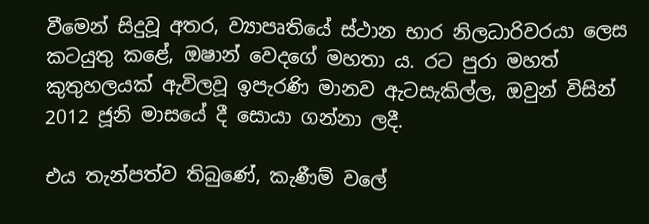වීමෙන් සිදුවූ අතර, ව්‍යාපෘතියේ ස්ථාන භාර නිලධාරිවරයා ලෙස කටයුතු කළේ, ඔෂාන් වෙදගේ මහතා ය. රට පුරා මහත් කුතුහලයක් ඇවිලවූ ඉපැරණි මානව ඇටසැකිල්ල, ඔවුන් විසින් 2012 ජූනි මාසයේ දී සොයා ගන්නා ලදී.

එය තැන්පත්ව තිබුණේ, කැණීම් වලේ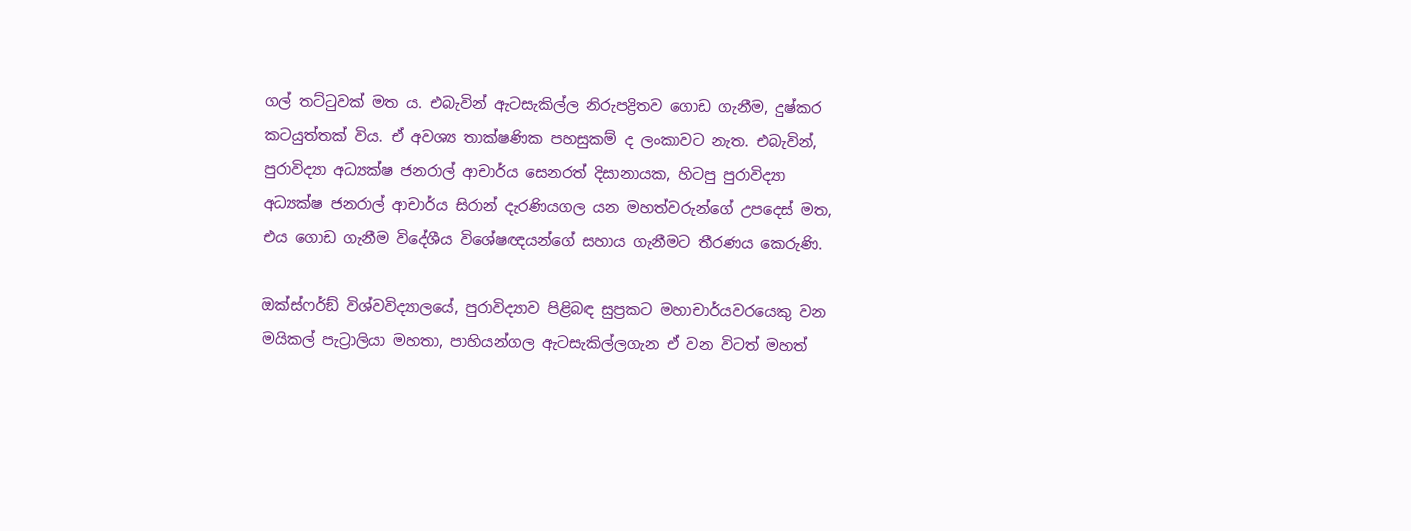ගල් තට්ටුවක් මත ය. එබැවින් ඇටසැකිල්ල නිරුපද්‍රිතව ගොඩ ගැනීම, දුෂ්කර කටයුත්තක් විය. ඒ අවශ්‍ය තාක්ෂණික පහසුකම් ද ලංකාවට නැත. එබැවින්, පුරාවිද්‍යා අධ්‍යක්ෂ ජනරාල් ආචාර්ය සෙනරත් දිසානායක, හිටපු පුරාවිද්‍යා අධ්‍යක්ෂ ජනරාල් ආචාර්ය සිරාන් දැරණියගල යන මහත්වරුන්ගේ උපදෙස් මත, එය ගොඩ ගැනීම විදේශීය විශේෂඥයන්ගේ සහාය ගැනීමට තීරණය කෙරුණි.

ඔක්ස්ෆර්ඞ් විශ්වවිද්‍යාලයේ, පුරාවිද්‍යාව පිළිබඳ සුප්‍රකට මහාචාර්යවරයෙකු වන මයිකල් පැට්‍රාලියා මහතා, පාහියන්ගල ඇටසැකිල්ලගැන ඒ වන විටත් මහත්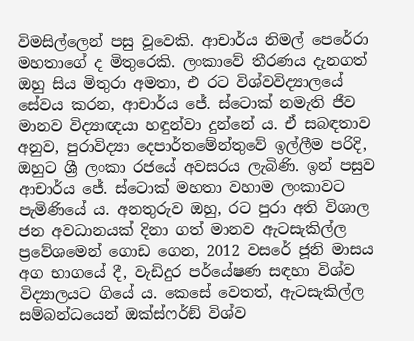විමසිල්ලෙන් පසු වූවෙකි. ආචාර්ය නිමල් පෙරේරා මහතාගේ ද මිතුරෙකි. ලංකාවේ තීරණය දැනගත් ඔහු සිය මිතුරා අමතා, එ රට විශ්වවිද්‍යාලයේ සේවය කරන, ආචාර්ය ජේ. ස්ටොක් නමැති ජීව මානව විද්‍යාඥයා හඳුන්වා දුන්නේ ය. ඒ සබඳතාව අනුව, පුරාවිද්‍යා දෙපාර්තමේන්තුවේ ඉල්ලීම පරිදි, ඔහුට ශ්‍රී ලංකා රජයේ අවසරය ලැබිණි. ඉන් පසුව ආචාර්ය ජේ. ස්ටොක් මහතා වහාම ලංකාවට පැමිණියේ ය. අනතුරුව ඔහු, රට පුරා අති විශාල ජන අවධානයක් දිනා ගත් මානව ඇටසැකිල්ල ප්‍රවේශමෙන් ගොඩ ගෙන, 2012 වසරේ ජූනි මාසය අග භාගයේ දී, වැඩිදුර පර්යේෂණ සඳහා විශ්ව විද්‍යාලයට ගියේ ය. කෙසේ වෙතත්, ඇටසැකිල්ල සම්බන්ධයෙන් ඔක්ස්ෆර්ඞ් විශ්ව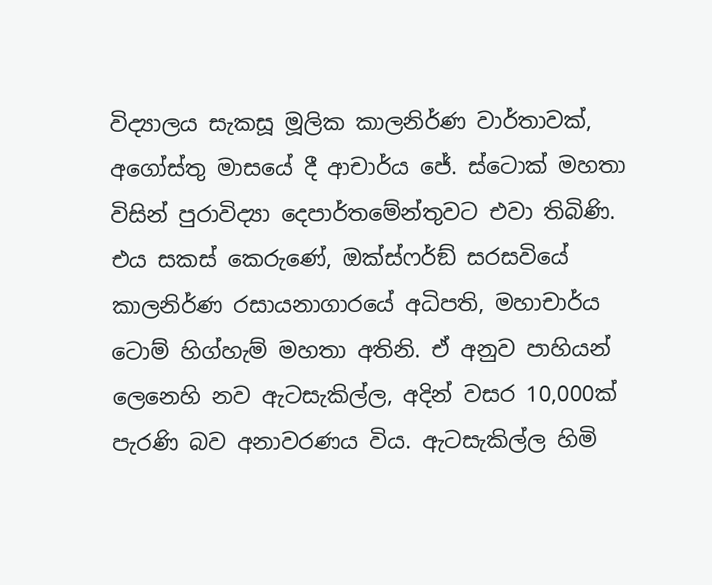විද්‍යාලය සැකසූ මූලික කාලනිර්ණ වාර්තාවක්, අගෝස්තු මාසයේ දී ආචාර්ය ජේ. ස්ටොක් මහතා විසින් පුරාවිද්‍යා දෙපාර්තමේන්තුවට එවා තිබිණි. එය සකස් කෙරුණේ, ඔක්ස්ෆර්ඞ් සරසවියේ  කාලනිර්ණ රසායනාගාරයේ අධිපති, මහාචාර්ය ටොම් හිග්හැම් මහතා අතිනි. ඒ අනුව පාහියන් ලෙනෙහි නව ඇටසැකිල්ල, අදින් වසර 10,000ක් පැරණි බව අනාවරණය විය. ඇටසැකිල්ල හිමි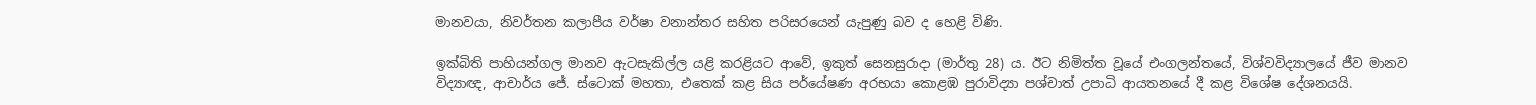මානවයා, නිවර්තන කලාපීය වර්ෂා වනාන්තර සහිත පරිසරයෙන් යැපුණු බව ද හෙළි විණි.

ඉක්බිති පාහියන්ගල මානව ඇටසැකිල්ල යළි කරළියට ආවේ, ඉකුත් සෙනසුරාදා (මාර්තු 28) ය. ඊට නිමිත්ත වූයේ එංගලන්තයේ, විශ්වවිද්‍යාලයේ ජීව මානව විද්‍යාඥ, ආචාර්ය ජේ. ස්ටොක් මහතා, එතෙක් කළ සිය පර්යේෂණ අරභයා කොළඹ පුරාවිද්‍යා පශ්චාත් උපාධි ආයතනයේ දී කළ විශේෂ දේශනයයි.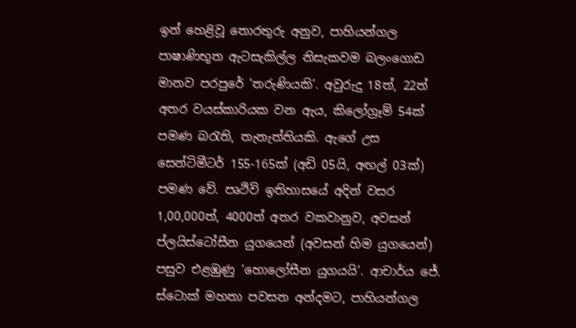ඉන් හෙළිවූ තොරතුරු අනුව, පාහියන්ගල පාෂාණිභූත ඇටසැකිල්ල නිසැකවම බලංගොඩ මානව පරපුරේ ‘තරුණියකි’. අවුරුදු 18ත්, 22ත් අතර වයස්කාරියක වන ඇය, කිලෝග්‍රෑම් 54ක් පමණ බරැති, තැනැත්තියකි. ඇගේ උස සෙන්ටිමීටර් 155-165ක් (අඩි 05යි, අඟල් 03ක්) පමණ වේ. පෘථිවි ඉතිහාසයේ අදින් වසර 1,00,000ත්, 4000ත් අතර වකවානුව, අවසන් ප්ලයිස්ටෝසීන යුගයෙන් (අවසන් හිම යුගයෙන්) පසුව එළඹුණු ‘හොලෝසීන යුගයයි’. ආචාර්ය ජේ. ස්ටොක් මහතා පවසන අන්දමට, පාහියන්ගල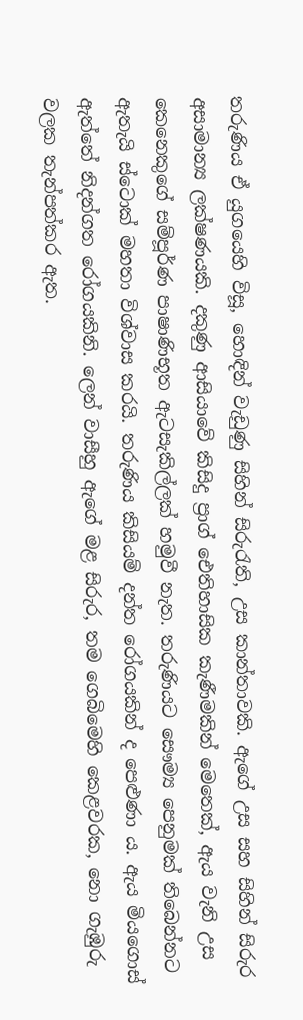තරුණිය ඒ යුගයෙහි විසූ, හොඳින් වැඩුණු සිහින් සිරුරැති, උස කාන්තාවකි. ඇගේ උස සහ සිහින් සිරුර අසාමාන්‍ය ලක්ෂණයකි. දකුණු ආසියාවේ කිසිදු ප්‍රාග් ඓතිහාසික කැණීමකින් මෙතෙක්, ඇය වැනි උස කෙනෙකුගේ සම්පූර්ණ පාෂාණිභූත ඇටසැකිල්ලක් හමුවී නැත. තරුණියට සෞම්‍ය පෙනුමක් තිබෙන්නට ඇතැයි ස්ටොක් මහතා විශ්වාස කරයි. තරුණිය කිසියම් දන්ත රෝගයකින් ද පෙළුණා ය. ඇය මියගොස් ඇත්තේ නිදන්ගත රෝගයකිනි. ලෙන් වාසීහු ඇගේ මළ සිරුර, තම ගෙබිමෙහි කෙළවරක, නො ගැඹුරු වලක තැන්පත්කර ඇත.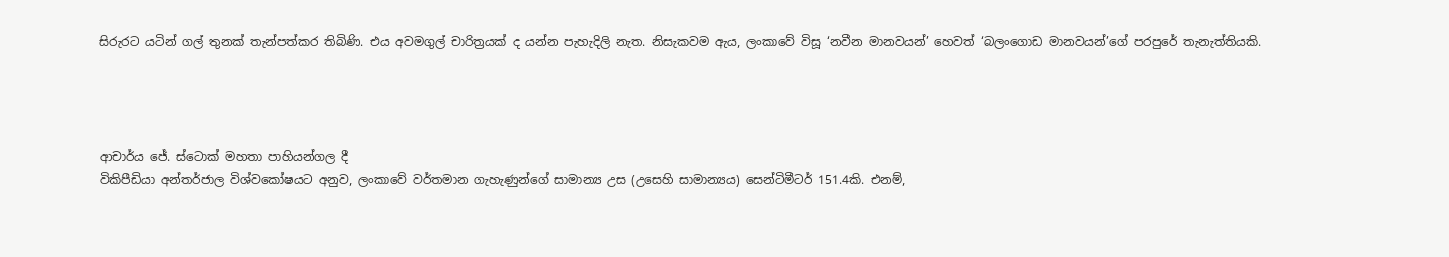සිරුරට යටින් ගල් තුනක් තැන්පත්කර තිබිණි. එය අවමගුල් චාරිත්‍රයක් ද යන්න පැහැදිලි නැත. නිසැකවම ඇය, ලංකාවේ විසූ ‘නවීන මානවයන්’ හෙවත් ‘බලංගොඩ මානවයන්’ගේ පරපුරේ තැනැත්තියකි.




ආචාර්ය ජේ. ස්ටොක් මහතා පාහියන්ගල දී
විකිපීඩියා අන්තර්ජාල විශ්වකෝෂයට අනුව, ලංකාවේ වර්තමාන ගැහැණුන්ගේ සාමාන්‍ය උස (උසෙහි සාමාන්‍යය) සෙන්ටිමීටර් 151.4කි. එනම්,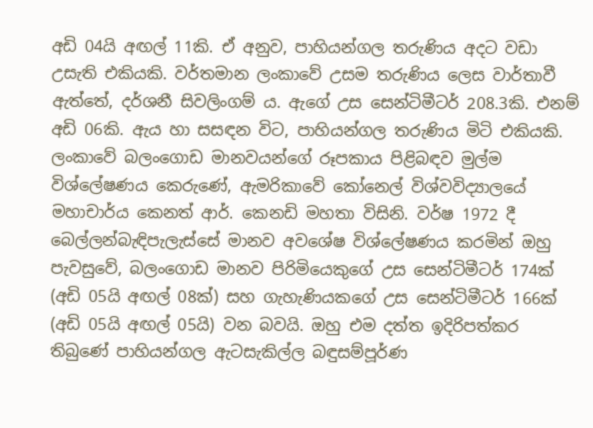අඩි 04යි අඟල් 11කි. ඒ අනුව, පාහියන්ගල තරුණිය අදට වඩා උසැති එකියකි. වර්තමාන ලංකාවේ උසම තරුණිය ලෙස වාර්තාවී ඇත්තේ, දර්ශනී සිවලිංගම් ය. ඇගේ උස සෙන්ටිමීටර් 208.3කි. එනම් අඩි 06කි. ඇය හා සසඳන විට, පාහියන්ගල තරුණිය මිටි එකියකි. ලංකාවේ බලංගොඩ මානවයන්ගේ රූපකාය පිළිබඳව මුල්ම විශ්ලේෂණය කෙරුණේ, ඇමරිකාවේ කෝනෙල් විශ්වවිද්‍යාලයේ  මහාචාර්ය කෙනත් ආර්. කෙනඩි මහතා විසිනි. වර්ෂ 1972 දී බෙල්ලන්බැඳිපැලැස්සේ මානව අවශේෂ විශ්ලේෂණය කරමින් ඔහු පැවසුවේ, බලංගොඩ මානව පිරිමියෙකුගේ උස සෙන්ටිමීටර් 174ක් (අඩි 05යි අඟල් 08ක්) සහ ගැහැණියකගේ උස සෙන්ටිමීටර් 166ක් (අඩි 05යි අඟල් 05යි) වන බවයි. ඔහු එම දත්ත ඉදිරිපත්කර තිබුණේ පාහියන්ගල ඇටසැකිල්ල බඳුසම්පූර්ණ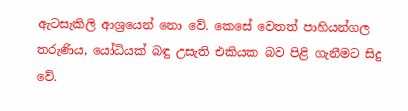ඇටසැකිලි ආශ්‍රයෙන් නො වේ. කෙසේ වෙතත් පාහියන්ගල තරුණිය, යෝධියක් බඳු උසැති එකියක බව පිළි ගැනීමට සිදු වේ.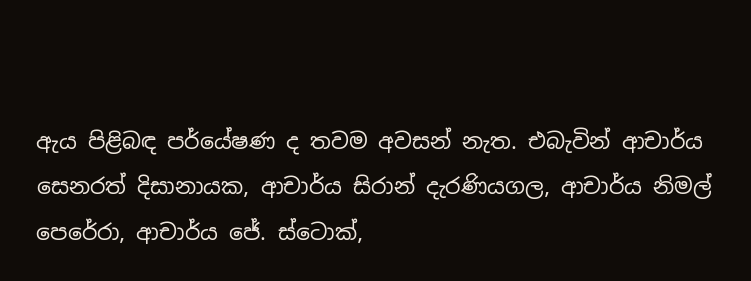ඇය පිළිබඳ පර්යේෂණ ද තවම අවසන් නැත. එබැවින් ආචාර්ය සෙනරත් දිසානායක, ආචාර්ය සිරාන් දැරණියගල, ආචාර්ය නිමල් පෙරේරා, ආචාර්ය ජේ. ස්ටොක්,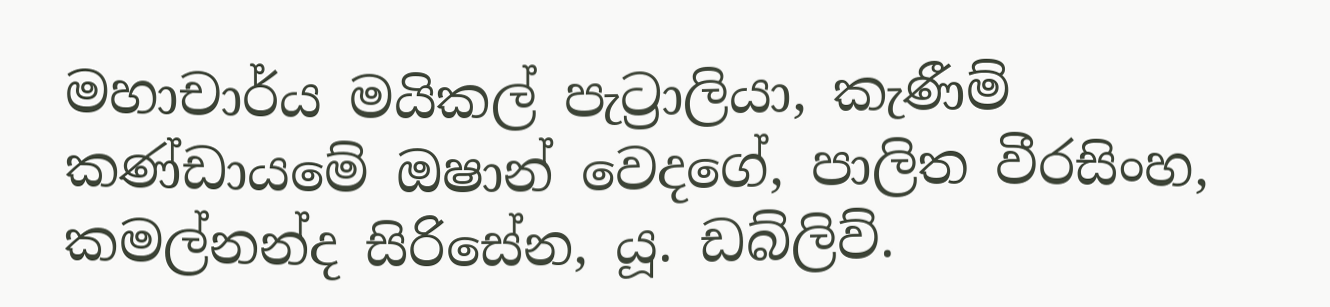මහාචාර්ය මයිකල් පැට්‍රාලියා, කැණීම් කණ්ඩායමේ ඔෂාන් වෙදගේ, පාලිත වීරසිංහ, කමල්නන්ද සිරිසේන, යූ. ඩබ්ලිව්.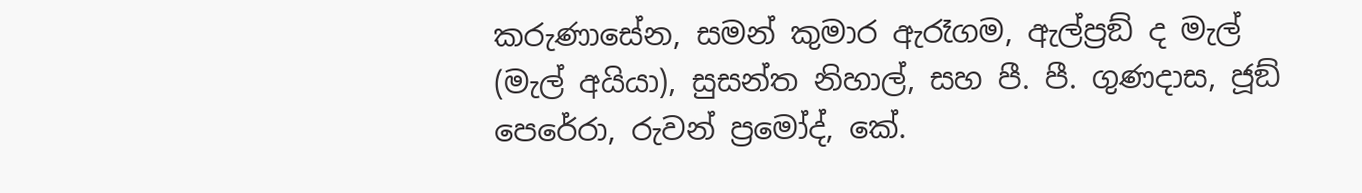කරුණාසේන, සමන් කුමාර ඇරෑගම, ඇල්ප්‍රඞ් ද මැල් (මැල් අයියා), සුසන්ත නිහාල්, සහ පී. පී. ගුණදාස, ජූඞ් පෙරේරා, රුවන් ප්‍රමෝද්, කේ.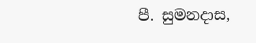පී. සුමනදාස,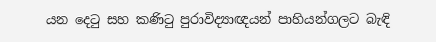යන දෙටු සහ කණිටු පුරාවිද්‍යාඥයන් පාහියන්ගලට බැඳි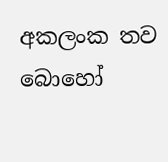අකලංක තව බොහෝ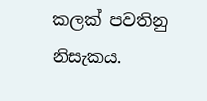කලක් පවතිනු නිසැකය.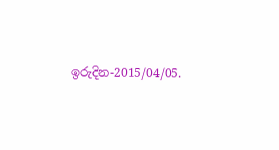ඉරුදින-2015/04/05.